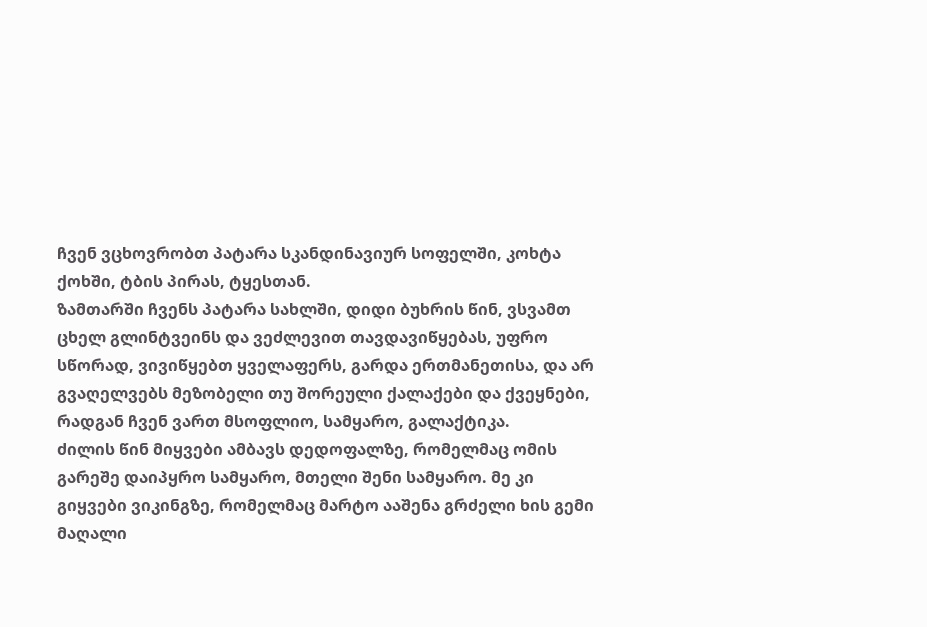ჩვენ ვცხოვრობთ პატარა სკანდინავიურ სოფელში, კოხტა ქოხში, ტბის პირას, ტყესთან.
ზამთარში ჩვენს პატარა სახლში, დიდი ბუხრის წინ, ვსვამთ ცხელ გლინტვეინს და ვეძლევით თავდავიწყებას, უფრო სწორად, ვივიწყებთ ყველაფერს, გარდა ერთმანეთისა, და არ გვაღელვებს მეზობელი თუ შორეული ქალაქები და ქვეყნები, რადგან ჩვენ ვართ მსოფლიო, სამყარო, გალაქტიკა.
ძილის წინ მიყვები ამბავს დედოფალზე, რომელმაც ომის გარეშე დაიპყრო სამყარო, მთელი შენი სამყარო. მე კი გიყვები ვიკინგზე, რომელმაც მარტო ააშენა გრძელი ხის გემი მაღალი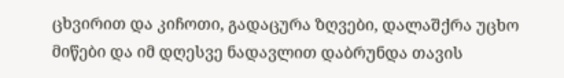ცხვირით და კიჩოთი, გადაცურა ზღვები, დალაშქრა უცხო მიწები და იმ დღესვე ნადავლით დაბრუნდა თავის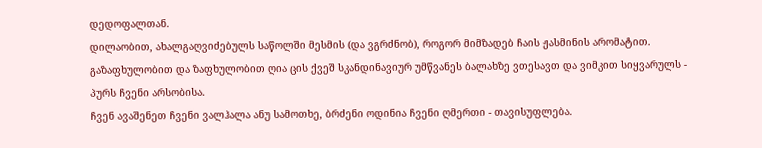დედოფალთან.
დილაობით, ახალგაღვიძებულს საწოლში მესმის (და ვგრძნობ), როგორ მიმზადებ ჩაის ჟასმინის არომატით.
გაზაფხულობით და ზაფხულობით ღია ცის ქვეშ სკანდინავიურ უმწვანეს ბალახზე ვთესავთ და ვიმკით სიყვარულს - პურს ჩვენი არსობისა.
ჩვენ ავაშენეთ ჩვენი ვალჰალა ანუ სამოთხე, ბრძენი ოდინია ჩვენი ღმერთი - თავისუფლება.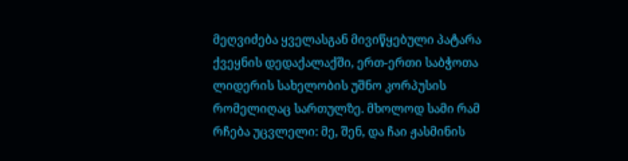მეღვიძება ყველასგან მივიწყებული პატარა ქვეყნის დედაქალაქში, ერთ-ერთი საბჭოთა ლიდერის სახელობის უშნო კორპუსის რომელიღაც სართულზე. მხოლოდ სამი რამ რჩება უცვლელი: მე, შენ, და ჩაი ჟასმინის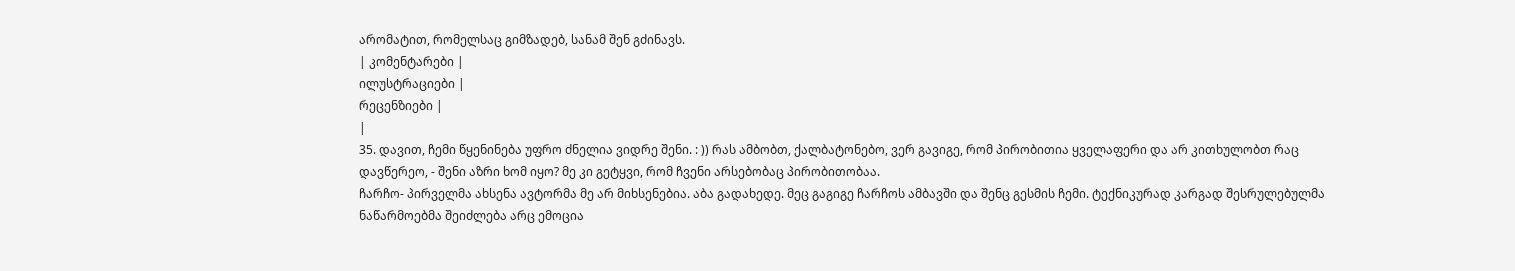არომატით, რომელსაც გიმზადებ, სანამ შენ გძინავს.
| კომენტარები |
ილუსტრაციები |
რეცენზიები |
|
35. დავით, ჩემი წყენინება უფრო ძნელია ვიდრე შენი. : )) რას ამბობთ, ქალბატონებო, ვერ გავიგე, რომ პირობითია ყველაფერი და არ კითხულობთ რაც დავწერეო, - შენი აზრი ხომ იყო? მე კი გეტყვი, რომ ჩვენი არსებობაც პირობითობაა.
ჩარჩო- პირველმა ახსენა ავტორმა მე არ მიხსენებია. აბა გადახედე. მეც გაგიგე ჩარჩოს ამბავში და შენც გესმის ჩემი. ტექნიკურად კარგად შესრულებულმა ნაწარმოებმა შეიძლება არც ემოცია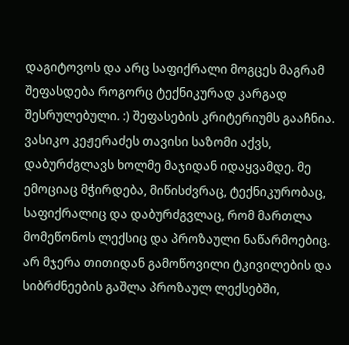დაგიტოვოს და არც საფიქრალი მოგცეს მაგრამ შეფასდება როგორც ტექნიკურად კარგად შესრულებული. :) შეფასების კრიტერიუმს გააჩნია. ვასიკო კეჟერაძეს თავისი საზომი აქვს, დაბურძგლავს ხოლმე მაჯიდან იდაყვამდე. მე ემოციაც მჭირდება, მიწისძვრაც, ტექნიკურობაც, საფიქრალიც და დაბურძგვლაც, რომ მართლა მომეწონოს ლექსიც და პროზაული ნაწარმოებიც. არ მჯერა თითიდან გამოწოვილი ტკივილების და სიბრძნეების გაშლა პროზაულ ლექსებში,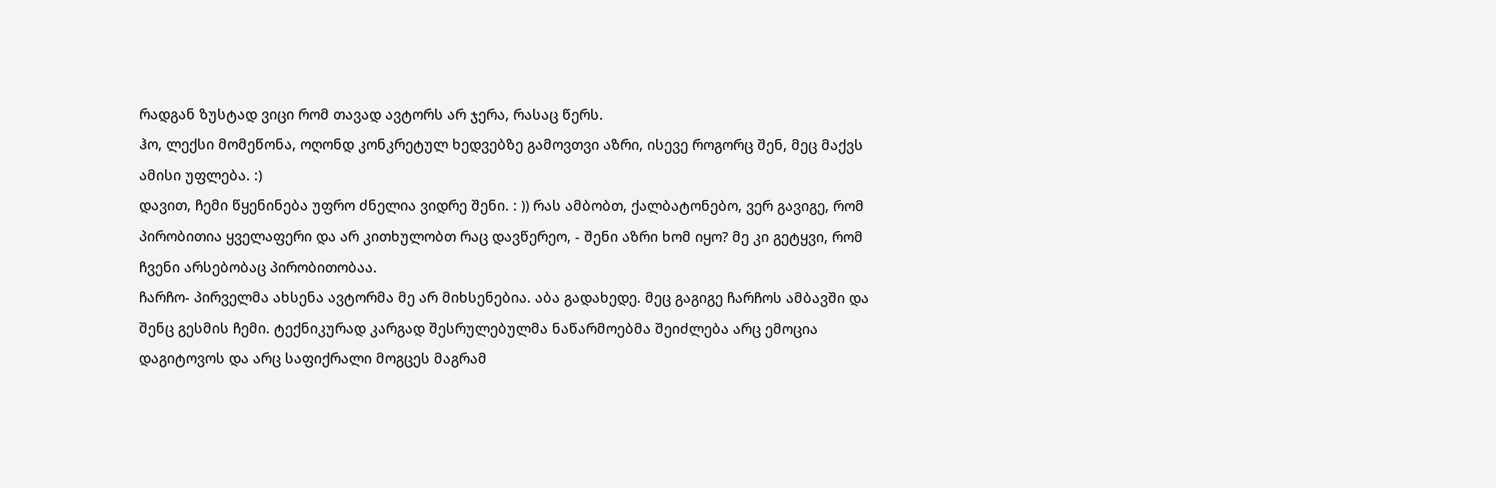რადგან ზუსტად ვიცი რომ თავად ავტორს არ ჯერა, რასაც წერს.
ჰო, ლექსი მომეწონა, ოღონდ კონკრეტულ ხედვებზე გამოვთვი აზრი, ისევე როგორც შენ, მეც მაქვს ამისი უფლება. :)
დავით, ჩემი წყენინება უფრო ძნელია ვიდრე შენი. : )) რას ამბობთ, ქალბატონებო, ვერ გავიგე, რომ პირობითია ყველაფერი და არ კითხულობთ რაც დავწერეო, - შენი აზრი ხომ იყო? მე კი გეტყვი, რომ ჩვენი არსებობაც პირობითობაა.
ჩარჩო- პირველმა ახსენა ავტორმა მე არ მიხსენებია. აბა გადახედე. მეც გაგიგე ჩარჩოს ამბავში და შენც გესმის ჩემი. ტექნიკურად კარგად შესრულებულმა ნაწარმოებმა შეიძლება არც ემოცია დაგიტოვოს და არც საფიქრალი მოგცეს მაგრამ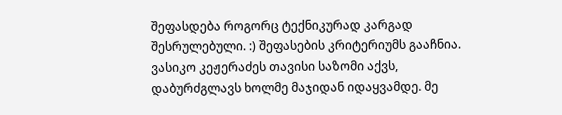შეფასდება როგორც ტექნიკურად კარგად შესრულებული. :) შეფასების კრიტერიუმს გააჩნია. ვასიკო კეჟერაძეს თავისი საზომი აქვს, დაბურძგლავს ხოლმე მაჯიდან იდაყვამდე. მე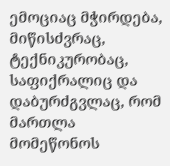ემოციაც მჭირდება, მიწისძვრაც, ტექნიკურობაც, საფიქრალიც და დაბურძგვლაც, რომ მართლა მომეწონოს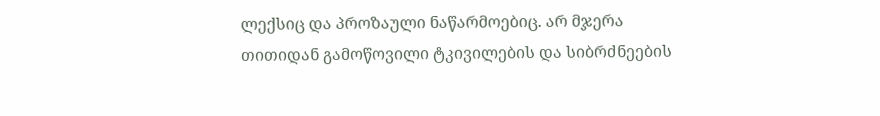ლექსიც და პროზაული ნაწარმოებიც. არ მჯერა თითიდან გამოწოვილი ტკივილების და სიბრძნეების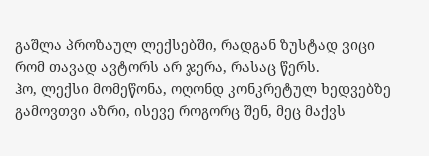გაშლა პროზაულ ლექსებში, რადგან ზუსტად ვიცი რომ თავად ავტორს არ ჯერა, რასაც წერს.
ჰო, ლექსი მომეწონა, ოღონდ კონკრეტულ ხედვებზე გამოვთვი აზრი, ისევე როგორც შენ, მეც მაქვს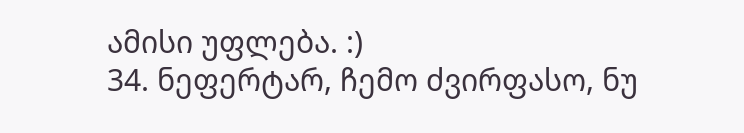ამისი უფლება. :)
34. ნეფერტარ, ჩემო ძვირფასო, ნუ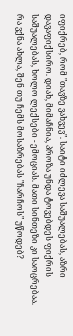იფიქრებ, რომ "თავზე ვახვევ". საიტი იძლევა საშუალებას, აზრი დავაფიქსირო. დიახ, მიმაჩნია, პროზა უნდა ტოვებდეს ფიქრის საშუალებას, ხოლო ლექსები - ემოციას. მათი სინთეზი კი საოცრებაა.
რა ვქნა ახლა, შენ თუ ჩემს მოსაზრებას "ჩარჩოს" უწოდებ?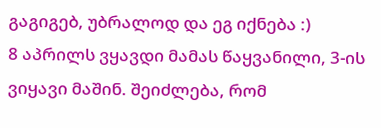გაგიგებ, უბრალოდ და ეგ იქნება :)
8 აპრილს ვყავდი მამას წაყვანილი, 3-ის ვიყავი მაშინ. შეიძლება, რომ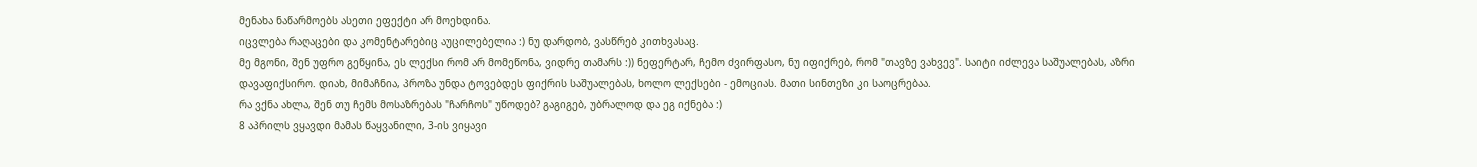მენახა ნაწარმოებს ასეთი ეფექტი არ მოეხდინა.
იცვლება რაღაცები და კომენტარებიც აუცილებელია :) ნუ დარდობ, ვასწრებ კითხვასაც.
მე მგონი, შენ უფრო გეწყინა, ეს ლექსი რომ არ მომეწონა, ვიდრე თამარს :)) ნეფერტარ, ჩემო ძვირფასო, ნუ იფიქრებ, რომ "თავზე ვახვევ". საიტი იძლევა საშუალებას, აზრი დავაფიქსირო. დიახ, მიმაჩნია, პროზა უნდა ტოვებდეს ფიქრის საშუალებას, ხოლო ლექსები - ემოციას. მათი სინთეზი კი საოცრებაა.
რა ვქნა ახლა, შენ თუ ჩემს მოსაზრებას "ჩარჩოს" უწოდებ? გაგიგებ, უბრალოდ და ეგ იქნება :)
8 აპრილს ვყავდი მამას წაყვანილი, 3-ის ვიყავი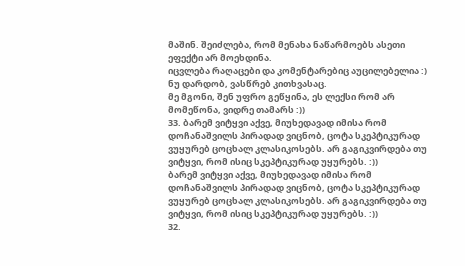მაშინ. შეიძლება, რომ მენახა ნაწარმოებს ასეთი ეფექტი არ მოეხდინა.
იცვლება რაღაცები და კომენტარებიც აუცილებელია :) ნუ დარდობ, ვასწრებ კითხვასაც.
მე მგონი, შენ უფრო გეწყინა, ეს ლექსი რომ არ მომეწონა, ვიდრე თამარს :))
33. ბარემ ვიტყვი აქვე, მიუხედავად იმისა რომ დოჩანაშვილს პირადად ვიცნობ, ცოტა სკეპტიკურად ვუყურებ ცოცხალ კლასიკოსებს. არ გაგიკვირდება თუ ვიტყვი, რომ ისიც სკეპტიკურად უყურებს. :))
ბარემ ვიტყვი აქვე, მიუხედავად იმისა რომ დოჩანაშვილს პირადად ვიცნობ, ცოტა სკეპტიკურად ვუყურებ ცოცხალ კლასიკოსებს. არ გაგიკვირდება თუ ვიტყვი, რომ ისიც სკეპტიკურად უყურებს. :))
32.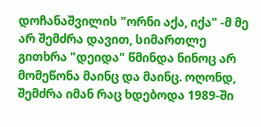დოჩანაშვილის "ორნი აქა, იქა" -მ მე არ შემძრა დავით, სიმართლე გითხრა "დეიდა" წმინდა ნინოც არ მომეწონა მაინც და მაინც. ოღონდ, შემძრა იმან რაც ხდებოდა 1989-ში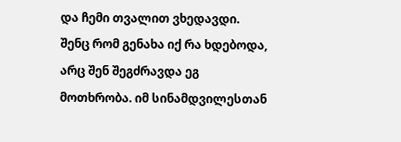და ჩემი თვალით ვხედავდი. შენც რომ გენახა იქ რა ხდებოდა, არც შენ შეგძრავდა ეგ მოთხრობა. იმ სინამდვილესთან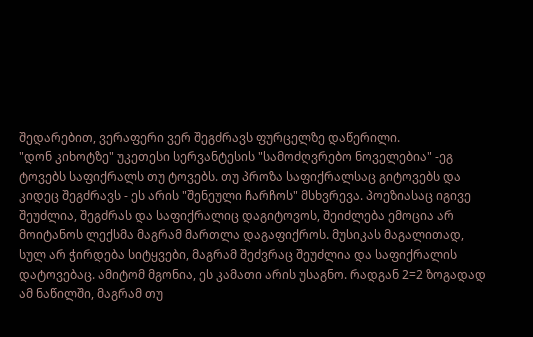შედარებით, ვერაფერი ვერ შეგძრავს ფურცელზე დაწერილი.
"დონ კიხოტზე" უკეთესი სერვანტესის "სამოძღვრებო ნოველებია" -ეგ ტოვებს საფიქრალს თუ ტოვებს. თუ პროზა საფიქრალსაც გიტოვებს და კიდეც შეგძრავს - ეს არის "შენეული ჩარჩოს" მსხვრევა. პოეზიასაც იგივე შეუძლია, შეგძრას და საფიქრალიც დაგიტოვოს, შეიძლება ემოცია არ მოიტანოს ლექსმა მაგრამ მართლა დაგაფიქროს. მუსიკას მაგალითად, სულ არ ჭირდება სიტყვები, მაგრამ შეძვრაც შეუძლია და საფიქრალის დატოვებაც. ამიტომ მგონია, ეს კამათი არის უსაგნო. რადგან 2=2 ზოგადად ამ ნაწილში, მაგრამ თუ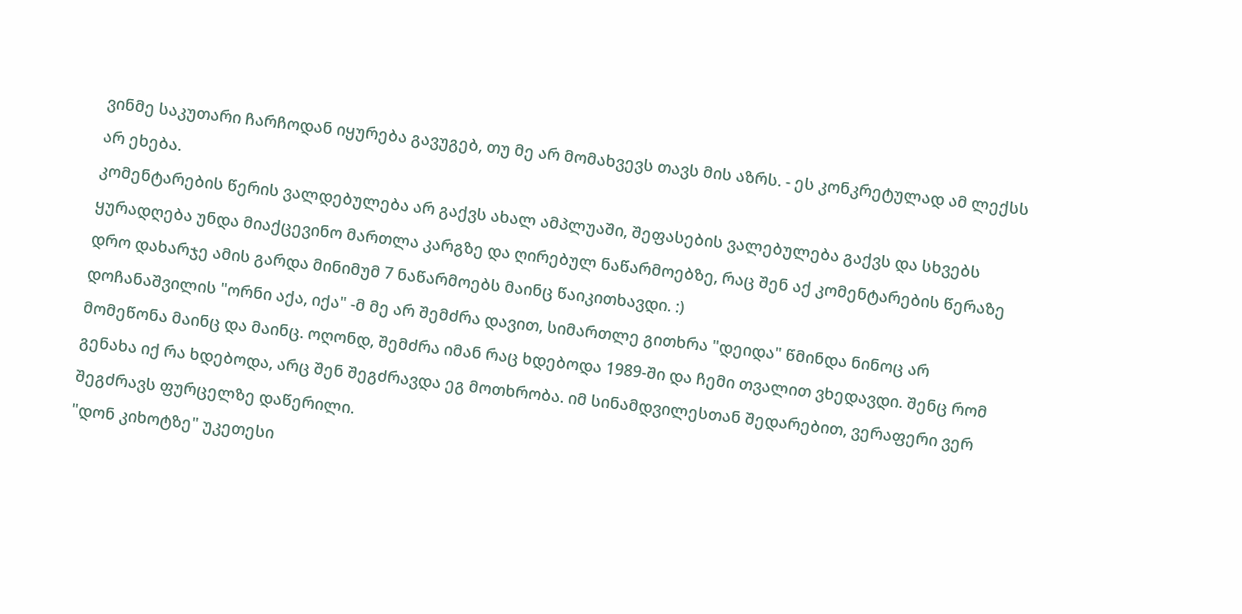ვინმე საკუთარი ჩარჩოდან იყურება გავუგებ, თუ მე არ მომახვევს თავს მის აზრს. - ეს კონკრეტულად ამ ლექსს არ ეხება.
კომენტარების წერის ვალდებულება არ გაქვს ახალ ამპლუაში, შეფასების ვალებულება გაქვს და სხვებს ყურადღება უნდა მიაქცევინო მართლა კარგზე და ღირებულ ნაწარმოებზე, რაც შენ აქ კომენტარების წერაზე დრო დახარჯე ამის გარდა მინიმუმ 7 ნაწარმოებს მაინც წაიკითხავდი. :)
დოჩანაშვილის "ორნი აქა, იქა" -მ მე არ შემძრა დავით, სიმართლე გითხრა "დეიდა" წმინდა ნინოც არ მომეწონა მაინც და მაინც. ოღონდ, შემძრა იმან რაც ხდებოდა 1989-ში და ჩემი თვალით ვხედავდი. შენც რომ გენახა იქ რა ხდებოდა, არც შენ შეგძრავდა ეგ მოთხრობა. იმ სინამდვილესთან შედარებით, ვერაფერი ვერ შეგძრავს ფურცელზე დაწერილი.
"დონ კიხოტზე" უკეთესი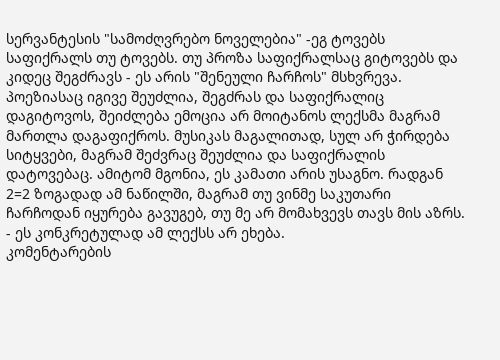სერვანტესის "სამოძღვრებო ნოველებია" -ეგ ტოვებს საფიქრალს თუ ტოვებს. თუ პროზა საფიქრალსაც გიტოვებს და კიდეც შეგძრავს - ეს არის "შენეული ჩარჩოს" მსხვრევა. პოეზიასაც იგივე შეუძლია, შეგძრას და საფიქრალიც დაგიტოვოს, შეიძლება ემოცია არ მოიტანოს ლექსმა მაგრამ მართლა დაგაფიქროს. მუსიკას მაგალითად, სულ არ ჭირდება სიტყვები, მაგრამ შეძვრაც შეუძლია და საფიქრალის დატოვებაც. ამიტომ მგონია, ეს კამათი არის უსაგნო. რადგან 2=2 ზოგადად ამ ნაწილში, მაგრამ თუ ვინმე საკუთარი ჩარჩოდან იყურება გავუგებ, თუ მე არ მომახვევს თავს მის აზრს. - ეს კონკრეტულად ამ ლექსს არ ეხება.
კომენტარების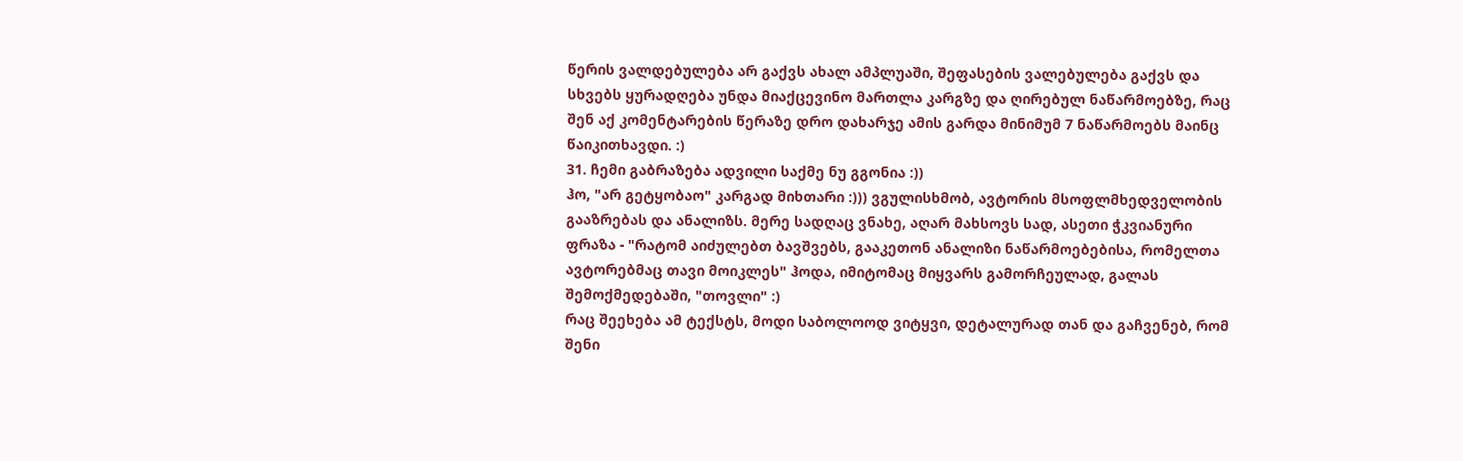წერის ვალდებულება არ გაქვს ახალ ამპლუაში, შეფასების ვალებულება გაქვს და სხვებს ყურადღება უნდა მიაქცევინო მართლა კარგზე და ღირებულ ნაწარმოებზე, რაც შენ აქ კომენტარების წერაზე დრო დახარჯე ამის გარდა მინიმუმ 7 ნაწარმოებს მაინც წაიკითხავდი. :)
31. ჩემი გაბრაზება ადვილი საქმე ნუ გგონია :))
ჰო, "არ გეტყობაო" კარგად მიხთარი :))) ვგულისხმობ, ავტორის მსოფლმხედველობის გააზრებას და ანალიზს. მერე სადღაც ვნახე, აღარ მახსოვს სად, ასეთი ჭკვიანური ფრაზა - "რატომ აიძულებთ ბავშვებს, გააკეთონ ანალიზი ნაწარმოებებისა, რომელთა ავტორებმაც თავი მოიკლეს" ჰოდა, იმიტომაც მიყვარს გამორჩეულად, გალას შემოქმედებაში, "თოვლი" :)
რაც შეეხება ამ ტექსტს, მოდი საბოლოოდ ვიტყვი, დეტალურად თან და გაჩვენებ, რომ შენი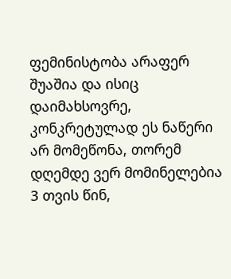ფემინისტობა არაფერ შუაშია და ისიც დაიმახსოვრე, კონკრეტულად ეს ნაწერი არ მომეწონა, თორემ დღემდე ვერ მომინელებია 3 თვის წინ,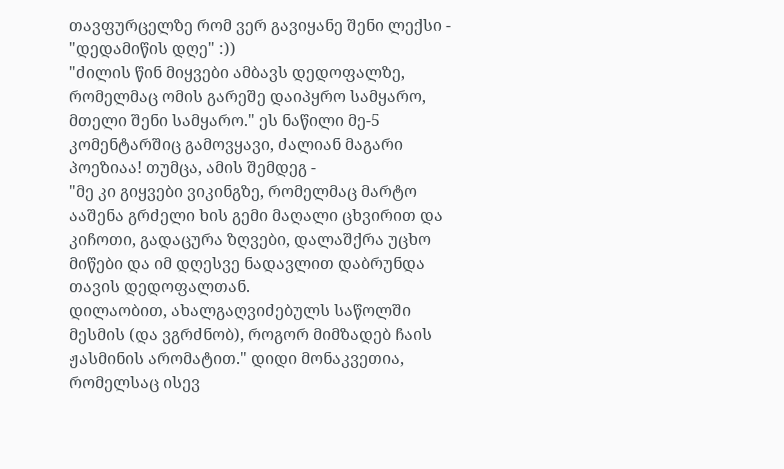თავფურცელზე რომ ვერ გავიყანე შენი ლექსი - "დედამიწის დღე" :))
"ძილის წინ მიყვები ამბავს დედოფალზე, რომელმაც ომის გარეშე დაიპყრო სამყარო, მთელი შენი სამყარო." ეს ნაწილი მე-5 კომენტარშიც გამოვყავი, ძალიან მაგარი პოეზიაა! თუმცა, ამის შემდეგ -
"მე კი გიყვები ვიკინგზე, რომელმაც მარტო ააშენა გრძელი ხის გემი მაღალი ცხვირით და კიჩოთი, გადაცურა ზღვები, დალაშქრა უცხო მიწები და იმ დღესვე ნადავლით დაბრუნდა თავის დედოფალთან.
დილაობით, ახალგაღვიძებულს საწოლში მესმის (და ვგრძნობ), როგორ მიმზადებ ჩაის ჟასმინის არომატით." დიდი მონაკვეთია, რომელსაც ისევ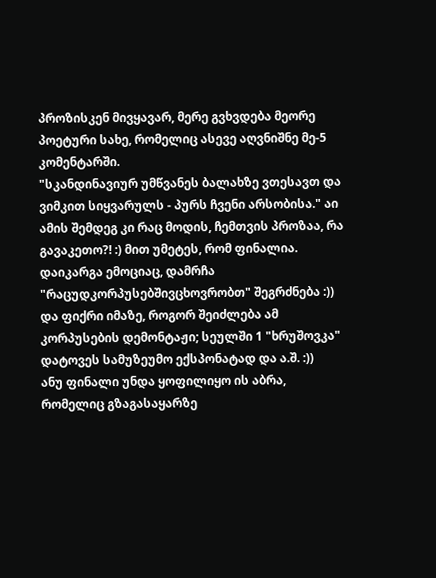პროზისკენ მივყავარ, მერე გვხვდება მეორე პოეტური სახე, რომელიც ასევე აღვნიშნე მე-5 კომენტარში.
"სკანდინავიურ უმწვანეს ბალახზე ვთესავთ და ვიმკით სიყვარულს - პურს ჩვენი არსობისა." აი ამის შემდეგ კი რაც მოდის, ჩემთვის პროზაა, რა გავაკეთო?! :) მით უმეტეს, რომ ფინალია. დაიკარგა ემოციაც, დამრჩა "რაცუდკორპუსებშივცხოვრობთ" შეგრძნება :)) და ფიქრი იმაზე, როგორ შეიძლება ამ კორპუსების დემონტაჟი; სეულში 1 "ხრუშოვკა" დატოვეს სამუზეუმო ექსპონატად და ა.შ. :))
ანუ ფინალი უნდა ყოფილიყო ის აბრა, რომელიც გზაგასაყარზე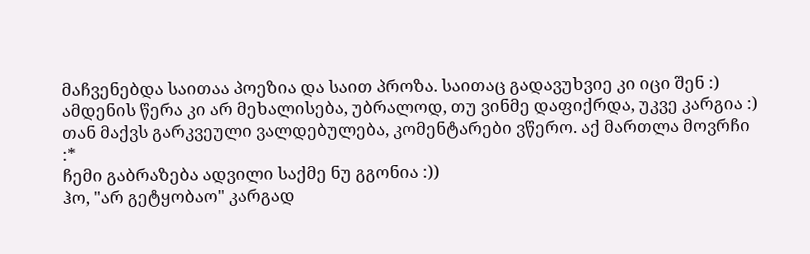მაჩვენებდა საითაა პოეზია და საით პროზა. საითაც გადავუხვიე კი იცი შენ :)
ამდენის წერა კი არ მეხალისება, უბრალოდ, თუ ვინმე დაფიქრდა, უკვე კარგია :) თან მაქვს გარკვეული ვალდებულება, კომენტარები ვწერო. აქ მართლა მოვრჩი :*
ჩემი გაბრაზება ადვილი საქმე ნუ გგონია :))
ჰო, "არ გეტყობაო" კარგად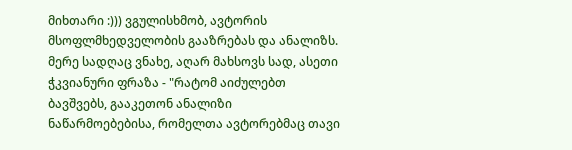მიხთარი :))) ვგულისხმობ, ავტორის მსოფლმხედველობის გააზრებას და ანალიზს. მერე სადღაც ვნახე, აღარ მახსოვს სად, ასეთი ჭკვიანური ფრაზა - "რატომ აიძულებთ ბავშვებს, გააკეთონ ანალიზი ნაწარმოებებისა, რომელთა ავტორებმაც თავი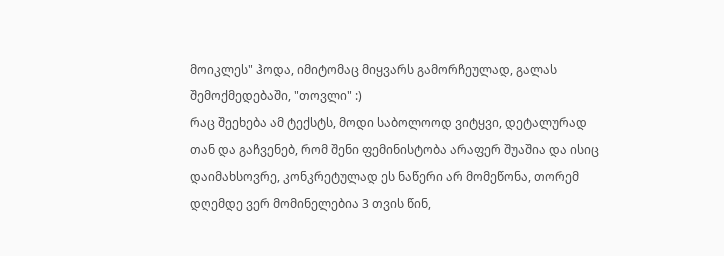მოიკლეს" ჰოდა, იმიტომაც მიყვარს გამორჩეულად, გალას შემოქმედებაში, "თოვლი" :)
რაც შეეხება ამ ტექსტს, მოდი საბოლოოდ ვიტყვი, დეტალურად თან და გაჩვენებ, რომ შენი ფემინისტობა არაფერ შუაშია და ისიც დაიმახსოვრე, კონკრეტულად ეს ნაწერი არ მომეწონა, თორემ დღემდე ვერ მომინელებია 3 თვის წინ,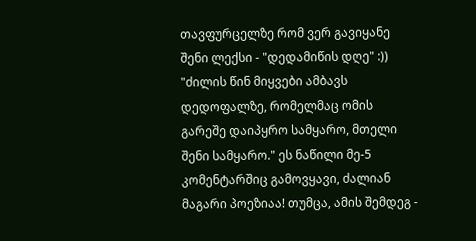თავფურცელზე რომ ვერ გავიყანე შენი ლექსი - "დედამიწის დღე" :))
"ძილის წინ მიყვები ამბავს დედოფალზე, რომელმაც ომის გარეშე დაიპყრო სამყარო, მთელი შენი სამყარო." ეს ნაწილი მე-5 კომენტარშიც გამოვყავი, ძალიან მაგარი პოეზიაა! თუმცა, ამის შემდეგ -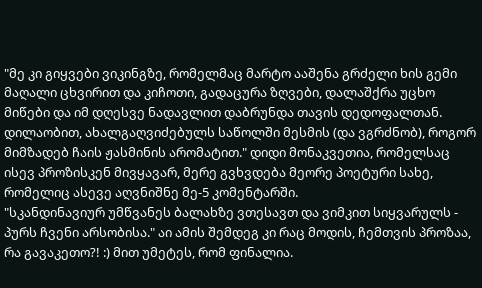"მე კი გიყვები ვიკინგზე, რომელმაც მარტო ააშენა გრძელი ხის გემი მაღალი ცხვირით და კიჩოთი, გადაცურა ზღვები, დალაშქრა უცხო მიწები და იმ დღესვე ნადავლით დაბრუნდა თავის დედოფალთან.
დილაობით, ახალგაღვიძებულს საწოლში მესმის (და ვგრძნობ), როგორ მიმზადებ ჩაის ჟასმინის არომატით." დიდი მონაკვეთია, რომელსაც ისევ პროზისკენ მივყავარ, მერე გვხვდება მეორე პოეტური სახე, რომელიც ასევე აღვნიშნე მე-5 კომენტარში.
"სკანდინავიურ უმწვანეს ბალახზე ვთესავთ და ვიმკით სიყვარულს - პურს ჩვენი არსობისა." აი ამის შემდეგ კი რაც მოდის, ჩემთვის პროზაა, რა გავაკეთო?! :) მით უმეტეს, რომ ფინალია.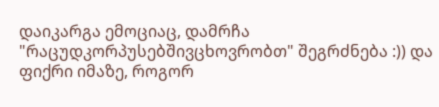დაიკარგა ემოციაც, დამრჩა "რაცუდკორპუსებშივცხოვრობთ" შეგრძნება :)) და ფიქრი იმაზე, როგორ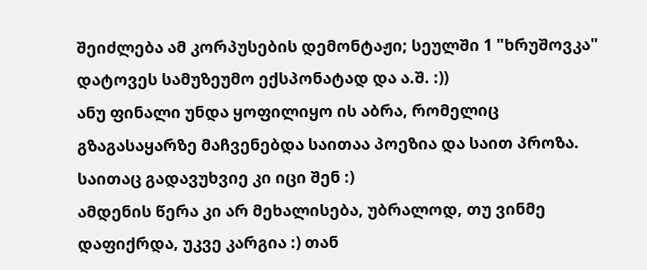შეიძლება ამ კორპუსების დემონტაჟი; სეულში 1 "ხრუშოვკა" დატოვეს სამუზეუმო ექსპონატად და ა.შ. :))
ანუ ფინალი უნდა ყოფილიყო ის აბრა, რომელიც გზაგასაყარზე მაჩვენებდა საითაა პოეზია და საით პროზა. საითაც გადავუხვიე კი იცი შენ :)
ამდენის წერა კი არ მეხალისება, უბრალოდ, თუ ვინმე დაფიქრდა, უკვე კარგია :) თან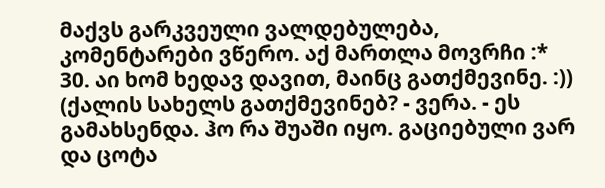მაქვს გარკვეული ვალდებულება, კომენტარები ვწერო. აქ მართლა მოვრჩი :*
30. აი ხომ ხედავ დავით, მაინც გათქმევინე. :)) (ქალის სახელს გათქმევინებ? - ვერა. - ეს გამახსენდა. ჰო რა შუაში იყო. გაციებული ვარ და ცოტა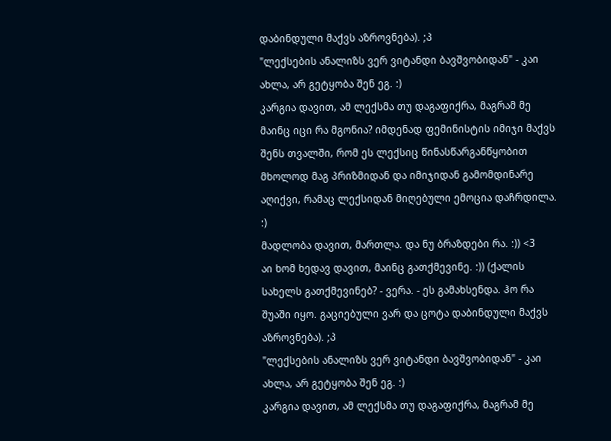დაბინდული მაქვს აზროვნება). ;პ
"ლექსების ანალიზს ვერ ვიტანდი ბავშვობიდან" - კაი ახლა, არ გეტყობა შენ ეგ. :)
კარგია დავით, ამ ლექსმა თუ დაგაფიქრა, მაგრამ მე მაინც იცი რა მგონია? იმდენად ფემინისტის იმიჯი მაქვს შენს თვალში, რომ ეს ლექსიც წინასწარგანწყობით მხოლოდ მაგ პრიზმიდან და იმიჯიდან გამომდინარე აღიქვი, რამაც ლექსიდან მიღებული ემოცია დაჩრდილა. :)
მადლობა დავით, მართლა. და ნუ ბრაზდები რა. :)) <3
აი ხომ ხედავ დავით, მაინც გათქმევინე. :)) (ქალის სახელს გათქმევინებ? - ვერა. - ეს გამახსენდა. ჰო რა შუაში იყო. გაციებული ვარ და ცოტა დაბინდული მაქვს აზროვნება). ;პ
"ლექსების ანალიზს ვერ ვიტანდი ბავშვობიდან" - კაი ახლა, არ გეტყობა შენ ეგ. :)
კარგია დავით, ამ ლექსმა თუ დაგაფიქრა, მაგრამ მე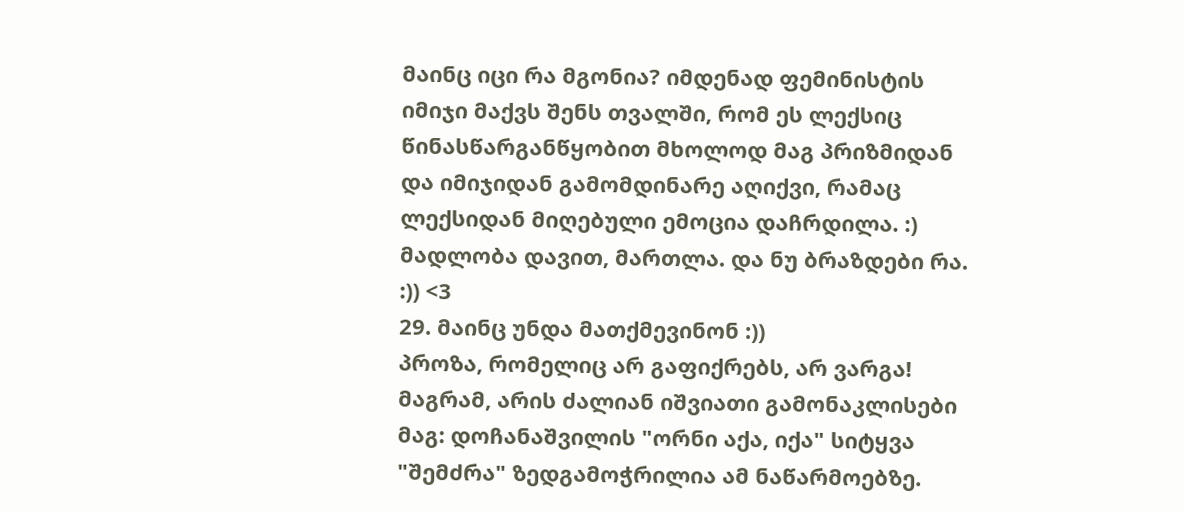მაინც იცი რა მგონია? იმდენად ფემინისტის იმიჯი მაქვს შენს თვალში, რომ ეს ლექსიც წინასწარგანწყობით მხოლოდ მაგ პრიზმიდან და იმიჯიდან გამომდინარე აღიქვი, რამაც ლექსიდან მიღებული ემოცია დაჩრდილა. :)
მადლობა დავით, მართლა. და ნუ ბრაზდები რა. :)) <3
29. მაინც უნდა მათქმევინონ :))
პროზა, რომელიც არ გაფიქრებს, არ ვარგა! მაგრამ, არის ძალიან იშვიათი გამონაკლისები მაგ: დოჩანაშვილის "ორნი აქა, იქა" სიტყვა "შემძრა" ზედგამოჭრილია ამ ნაწარმოებზე.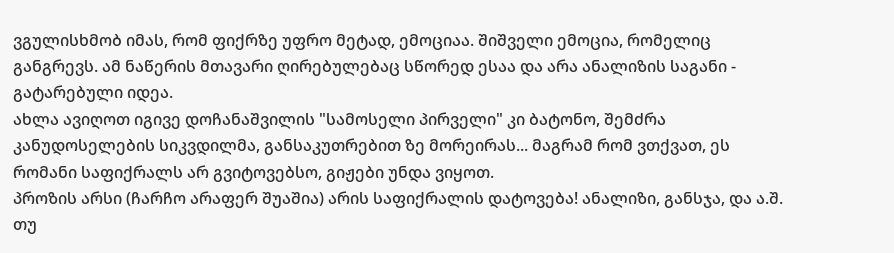ვგულისხმობ იმას, რომ ფიქრზე უფრო მეტად, ემოციაა. შიშველი ემოცია, რომელიც განგრევს. ამ ნაწერის მთავარი ღირებულებაც სწორედ ესაა და არა ანალიზის საგანი - გატარებული იდეა.
ახლა ავიღოთ იგივე დოჩანაშვილის "სამოსელი პირველი" კი ბატონო, შემძრა კანუდოსელების სიკვდილმა, განსაკუთრებით ზე მორეირას... მაგრამ რომ ვთქვათ, ეს რომანი საფიქრალს არ გვიტოვებსო, გიჟები უნდა ვიყოთ.
პროზის არსი (ჩარჩო არაფერ შუაშია) არის საფიქრალის დატოვება! ანალიზი, განსჯა, და ა.შ. თუ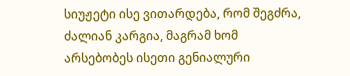სიუჟეტი ისე ვითარდება, რომ შეგძრა, ძალიან კარგია, მაგრამ ხომ არსებობეს ისეთი გენიალური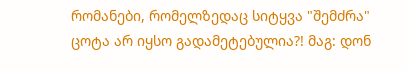რომანები, რომელზედაც სიტყვა "შემძრა" ცოტა არ იყსო გადამეტებულია?! მაგ: დონ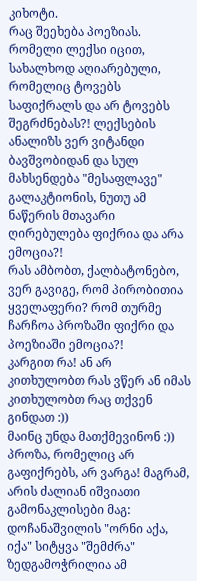კიხოტი.
რაც შეეხება პოეზიას. რომელი ლექსი იცით, სახალხოდ აღიარებული, რომელიც ტოვებს საფიქრალს და არ ტოვებს შეგრძნებას?! ლექსების ანალიზს ვერ ვიტანდი ბავშვობიდან და სულ მახსენდება "მესაფლავე" გალაკტიონის, ნუთუ ამ ნაწერის მთავარი ღირებულება ფიქრია და არა ემოცია?!
რას ამბობთ, ქალბატონებო, ვერ გავიგე, რომ პირობითია ყველაფერი? რომ თურმე ჩარჩოა პროზაში ფიქრი და პოეზიაში ემოცია?!
კარგით რა! ან არ კითხულობთ რას ვწერ ან იმას კითხულობთ რაც თქვენ გინდათ :))
მაინც უნდა მათქმევინონ :))
პროზა, რომელიც არ გაფიქრებს, არ ვარგა! მაგრამ, არის ძალიან იშვიათი გამონაკლისები მაგ: დოჩანაშვილის "ორნი აქა, იქა" სიტყვა "შემძრა" ზედგამოჭრილია ამ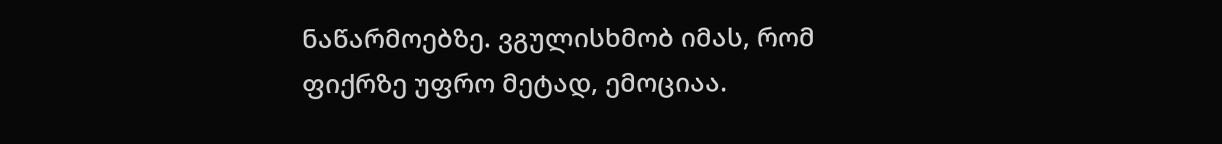ნაწარმოებზე. ვგულისხმობ იმას, რომ ფიქრზე უფრო მეტად, ემოციაა.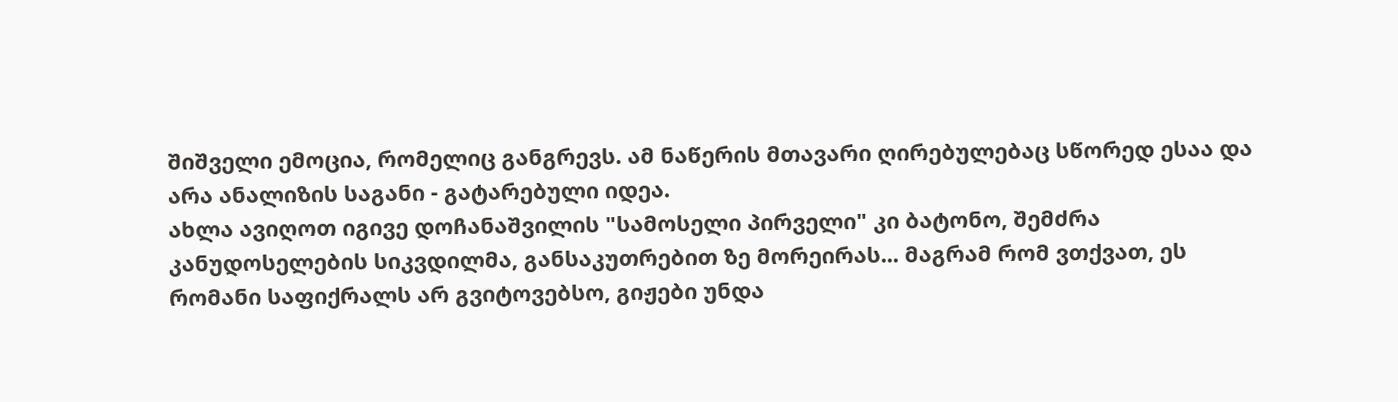შიშველი ემოცია, რომელიც განგრევს. ამ ნაწერის მთავარი ღირებულებაც სწორედ ესაა და არა ანალიზის საგანი - გატარებული იდეა.
ახლა ავიღოთ იგივე დოჩანაშვილის "სამოსელი პირველი" კი ბატონო, შემძრა კანუდოსელების სიკვდილმა, განსაკუთრებით ზე მორეირას... მაგრამ რომ ვთქვათ, ეს რომანი საფიქრალს არ გვიტოვებსო, გიჟები უნდა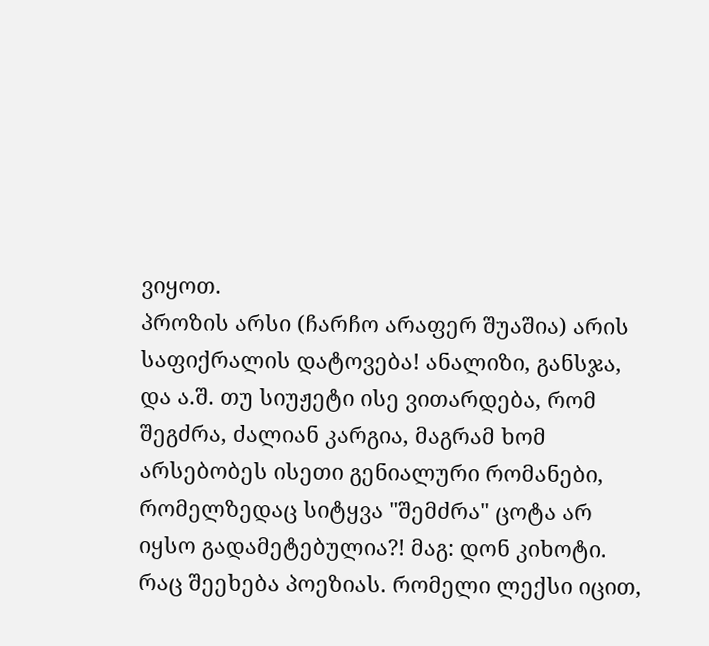ვიყოთ.
პროზის არსი (ჩარჩო არაფერ შუაშია) არის საფიქრალის დატოვება! ანალიზი, განსჯა, და ა.შ. თუ სიუჟეტი ისე ვითარდება, რომ შეგძრა, ძალიან კარგია, მაგრამ ხომ არსებობეს ისეთი გენიალური რომანები, რომელზედაც სიტყვა "შემძრა" ცოტა არ იყსო გადამეტებულია?! მაგ: დონ კიხოტი.
რაც შეეხება პოეზიას. რომელი ლექსი იცით,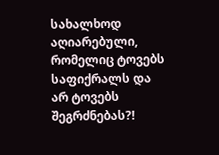სახალხოდ აღიარებული, რომელიც ტოვებს საფიქრალს და არ ტოვებს შეგრძნებას?!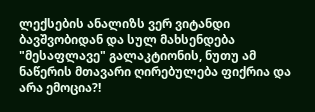ლექსების ანალიზს ვერ ვიტანდი ბავშვობიდან და სულ მახსენდება "მესაფლავე" გალაკტიონის, ნუთუ ამ ნაწერის მთავარი ღირებულება ფიქრია და არა ემოცია?!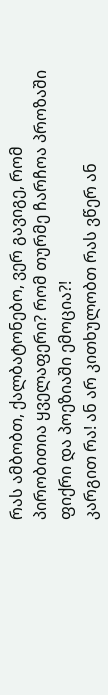რას ამბობთ, ქალბატონებო, ვერ გავიგე, რომ პირობითია ყველაფერი? რომ თურმე ჩარჩოა პროზაში ფიქრი და პოეზიაში ემოცია?!
კარგით რა! ან არ კითხულობთ რას ვწერ ან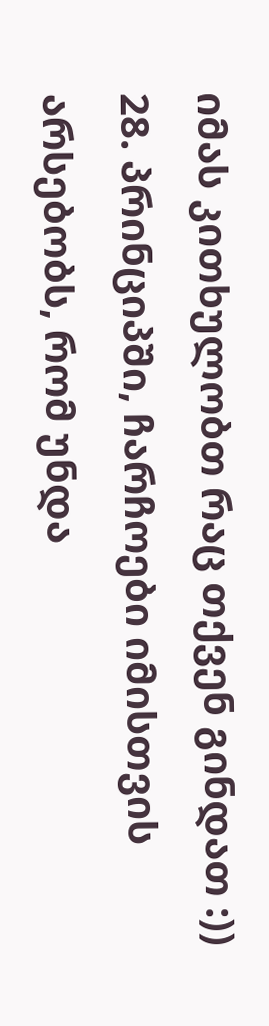იმას კითხულობთ რაც თქვენ გინდათ :))
28. პრინციპში, ჩარჩოები იმისთვის არსებობს, რომ უნდა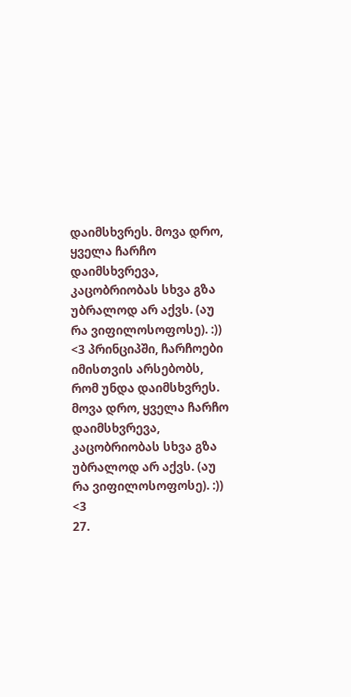დაიმსხვრეს. მოვა დრო, ყველა ჩარჩო დაიმსხვრევა, კაცობრიობას სხვა გზა უბრალოდ არ აქვს. (აუ რა ვიფილოსოფოსე). :))
<3 პრინციპში, ჩარჩოები იმისთვის არსებობს, რომ უნდა დაიმსხვრეს. მოვა დრო, ყველა ჩარჩო დაიმსხვრევა, კაცობრიობას სხვა გზა უბრალოდ არ აქვს. (აუ რა ვიფილოსოფოსე). :))
<3
27.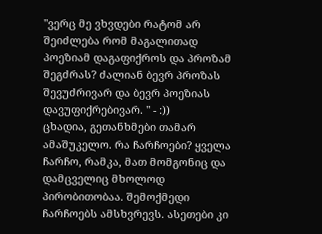"ვერც მე ვხვდები რატომ არ შეიძლება რომ მაგალითად პოეზიამ დაგაფიქროს და პროზამ შეგძრას? ძალიან ბევრ პროზას შევუძრივარ და ბევრ პოეზიას დავუფიქრებივარ. " - :))
ცხადია, გეთანხმები თამარ ამაშუკელო. რა ჩარჩოები? ყველა ჩარჩო, რამკა, მათ მომგონიც და დამცველიც მხოლოდ პირობითობაა. შემოქმედი ჩარჩოებს ამსხვრევს. ასეთები კი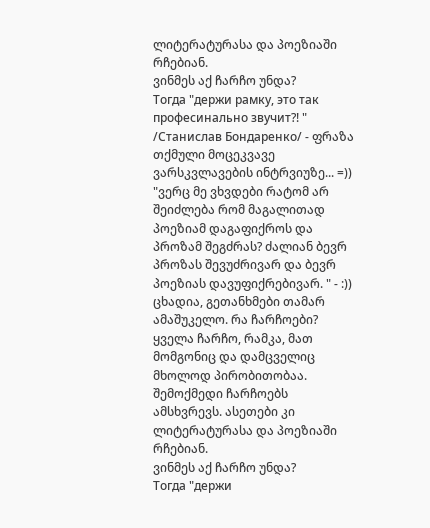ლიტერატურასა და პოეზიაში რჩებიან.
ვინმეს აქ ჩარჩო უნდა?
Тогда "держи рамку, это так професинально звучит?! " /Станислав Бондаренко/ - ფრაზა თქმული მოცეკვავე ვარსკვლავების ინტრვიუზე... =))
"ვერც მე ვხვდები რატომ არ შეიძლება რომ მაგალითად პოეზიამ დაგაფიქროს და პროზამ შეგძრას? ძალიან ბევრ პროზას შევუძრივარ და ბევრ პოეზიას დავუფიქრებივარ. " - :))
ცხადია, გეთანხმები თამარ ამაშუკელო. რა ჩარჩოები? ყველა ჩარჩო, რამკა, მათ მომგონიც და დამცველიც მხოლოდ პირობითობაა. შემოქმედი ჩარჩოებს ამსხვრევს. ასეთები კი ლიტერატურასა და პოეზიაში რჩებიან.
ვინმეს აქ ჩარჩო უნდა?
Тогда "держи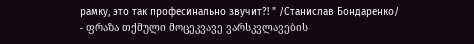рамку, это так професинально звучит?! " /Станислав Бондаренко/ - ფრაზა თქმული მოცეკვავე ვარსკვლავების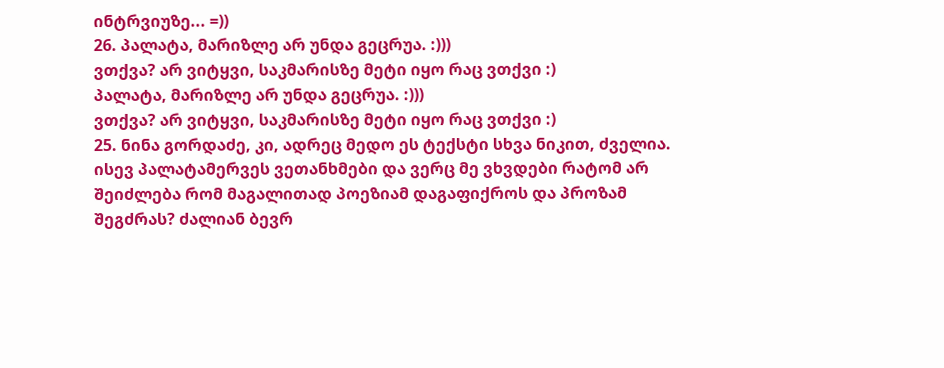ინტრვიუზე... =))
26. პალატა, მარიზლე არ უნდა გეცრუა. :)))
ვთქვა? არ ვიტყვი, საკმარისზე მეტი იყო რაც ვთქვი :)
პალატა, მარიზლე არ უნდა გეცრუა. :)))
ვთქვა? არ ვიტყვი, საკმარისზე მეტი იყო რაც ვთქვი :)
25. ნინა გორდაძე, კი, ადრეც მედო ეს ტექსტი სხვა ნიკით, ძველია. ისევ პალატამერვეს ვეთანხმები და ვერც მე ვხვდები რატომ არ შეიძლება რომ მაგალითად პოეზიამ დაგაფიქროს და პროზამ შეგძრას? ძალიან ბევრ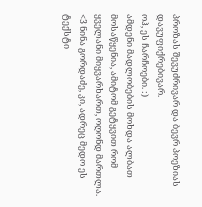პროზას შევუძრივარ და ბევრ პოეზიას დავუფიქრებივარ.
ოჰ, ეს ჩარჩოები. :)
ამდენი მადლობების მოხდა ალბათ მოსაწყენია, ამიტომ გეტყვით რომ ყველანი მიყვარხართ, ოღონდ მართლა. <3 ნინა გორდაძე, კი, ადრეც მედო ეს ტექსტი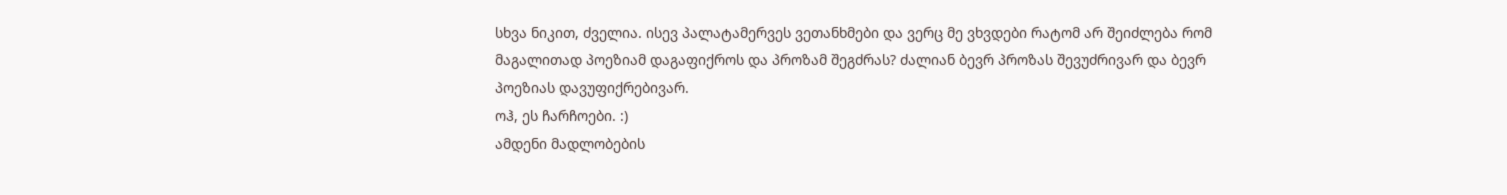სხვა ნიკით, ძველია. ისევ პალატამერვეს ვეთანხმები და ვერც მე ვხვდები რატომ არ შეიძლება რომ მაგალითად პოეზიამ დაგაფიქროს და პროზამ შეგძრას? ძალიან ბევრ პროზას შევუძრივარ და ბევრ პოეზიას დავუფიქრებივარ.
ოჰ, ეს ჩარჩოები. :)
ამდენი მადლობების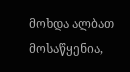მოხდა ალბათ მოსაწყენია,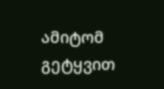ამიტომ გეტყვით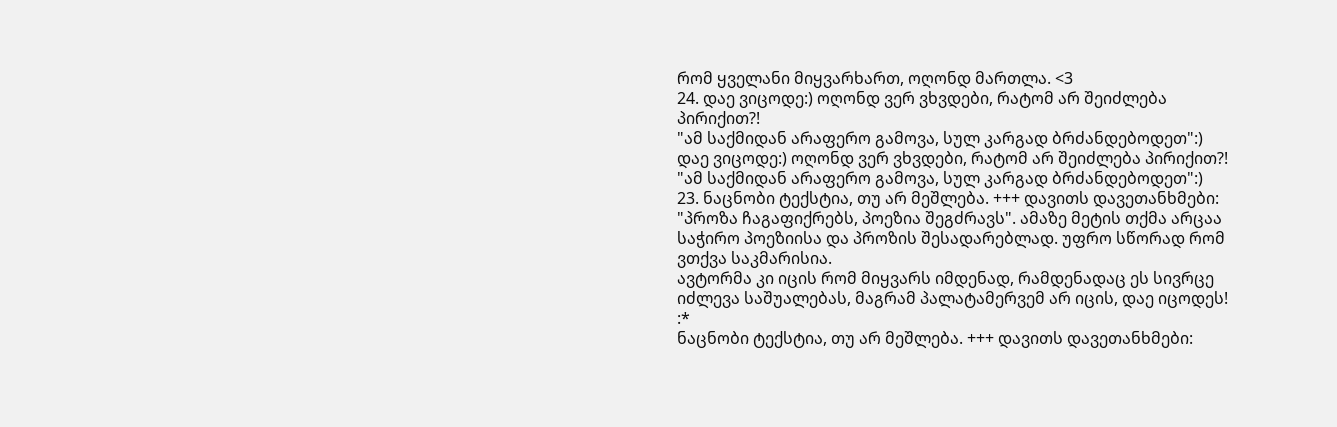რომ ყველანი მიყვარხართ, ოღონდ მართლა. <3
24. დაე ვიცოდე:) ოღონდ ვერ ვხვდები, რატომ არ შეიძლება პირიქით?!
"ამ საქმიდან არაფერო გამოვა, სულ კარგად ბრძანდებოდეთ":)
დაე ვიცოდე:) ოღონდ ვერ ვხვდები, რატომ არ შეიძლება პირიქით?!
"ამ საქმიდან არაფერო გამოვა, სულ კარგად ბრძანდებოდეთ":)
23. ნაცნობი ტექსტია, თუ არ მეშლება. +++ დავითს დავეთანხმები: "პროზა ჩაგაფიქრებს, პოეზია შეგძრავს". ამაზე მეტის თქმა არცაა საჭირო პოეზიისა და პროზის შესადარებლად. უფრო სწორად რომ ვთქვა საკმარისია.
ავტორმა კი იცის რომ მიყვარს იმდენად, რამდენადაც ეს სივრცე იძლევა საშუალებას, მაგრამ პალატამერვემ არ იცის, დაე იცოდეს! :*
ნაცნობი ტექსტია, თუ არ მეშლება. +++ დავითს დავეთანხმები: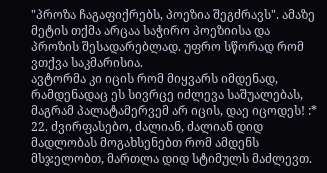"პროზა ჩაგაფიქრებს, პოეზია შეგძრავს". ამაზე მეტის თქმა არცაა საჭირო პოეზიისა და პროზის შესადარებლად. უფრო სწორად რომ ვთქვა საკმარისია.
ავტორმა კი იცის რომ მიყვარს იმდენად, რამდენადაც ეს სივრცე იძლევა საშუალებას, მაგრამ პალატამერვემ არ იცის, დაე იცოდეს! :*
22. ძვირფასებო, ძალიან, ძალიან დიდ მადლობას მოგახსენებთ რომ ამდენს მსჯელობთ, მართლა დიდ სტიმულს მაძლევთ.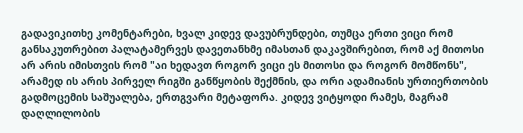გადავიკითხე კომენტარები, ხვალ კიდევ დავუბრუნდები, თუმცა ერთი ვიცი რომ განსაკუთრებით პალატამერვეს დავეთანხმე იმასთან დაკავშირებით, რომ აქ მითოსი არ არის იმისთვის რომ "აი ხედავთ როგორ ვიცი ეს მითოსი და როგორ მომწონს", არამედ ის არის პირველ რიგში განწყობის შექმნის, და ორი ადამიანის ურთიერთობის გადმოცემის საშუალება, ერთგვარი მეტაფორა. კიდევ ვიტყოდი რამეს, მაგრამ დაღლილობის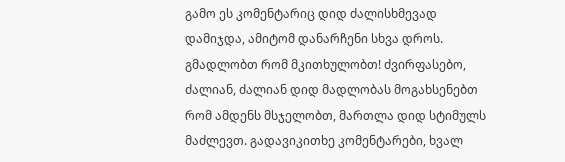გამო ეს კომენტარიც დიდ ძალისხმევად დამიჯდა, ამიტომ დანარჩენი სხვა დროს. გმადლობთ რომ მკითხულობთ! ძვირფასებო, ძალიან, ძალიან დიდ მადლობას მოგახსენებთ რომ ამდენს მსჯელობთ, მართლა დიდ სტიმულს მაძლევთ. გადავიკითხე კომენტარები, ხვალ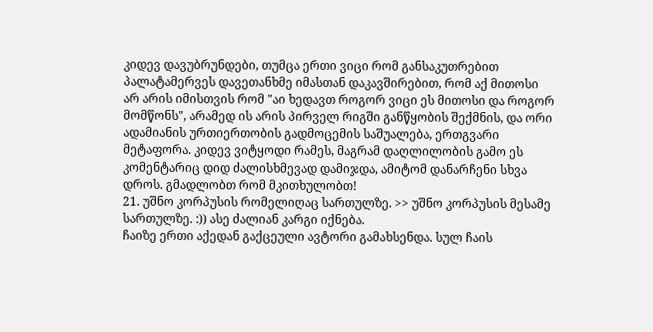კიდევ დავუბრუნდები, თუმცა ერთი ვიცი რომ განსაკუთრებით პალატამერვეს დავეთანხმე იმასთან დაკავშირებით, რომ აქ მითოსი არ არის იმისთვის რომ "აი ხედავთ როგორ ვიცი ეს მითოსი და როგორ მომწონს", არამედ ის არის პირველ რიგში განწყობის შექმნის, და ორი ადამიანის ურთიერთობის გადმოცემის საშუალება, ერთგვარი მეტაფორა. კიდევ ვიტყოდი რამეს, მაგრამ დაღლილობის გამო ეს კომენტარიც დიდ ძალისხმევად დამიჯდა, ამიტომ დანარჩენი სხვა დროს. გმადლობთ რომ მკითხულობთ!
21. უშნო კორპუსის რომელიღაც სართულზე. >> უშნო კორპუსის მესამე სართულზე. :)) ასე ძალიან კარგი იქნება.
ჩაიზე ერთი აქედან გაქცეული ავტორი გამახსენდა. სულ ჩაის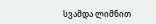სვამდა ლიმნით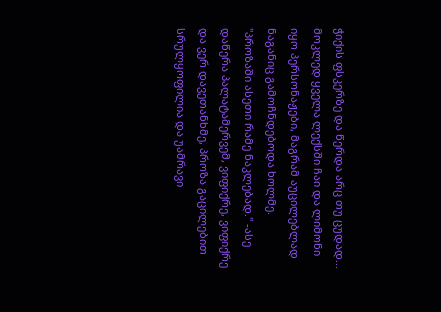ჭიქის ფსკერზე და წერდა არც თუ ცუდად... მოკლედ ყველა ლექსში ჩაი და ლიმონი იყო პერსონაჟები, მაგრამ აუცილებლად ნაგანიც გამოჩნდებოდა ხოლმე.
"პროზაში ასეთი რამე ნაკლებად." -ასე დაწერა პალატამერვემ, ვიფიქრე, ვიფიქრე და ვერ დავეთანხმე, პროზა გაცილებით სრულყოფილია და უამრავი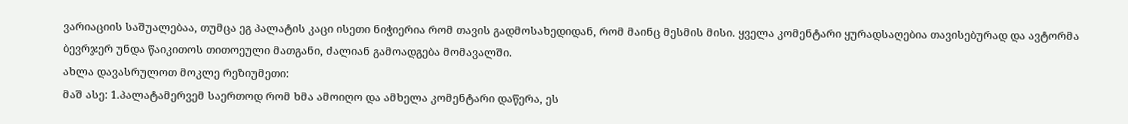ვარიაციის საშუალებაა, თუმცა ეგ პალატის კაცი ისეთი ნიჭიერია რომ თავის გადმოსახედიდან, რომ მაინც მესმის მისი. ყველა კომენტარი ყურადსაღებია თავისებურად და ავტორმა ბევრჯერ უნდა წაიკითოს თითოეული მათგანი, ძალიან გამოადგება მომავალში.
ახლა დავასრულოთ მოკლე რეზიუმეთი:
მაშ ასე: 1.პალატამერვემ საერთოდ რომ ხმა ამოიღო და ამხელა კომენტარი დაწერა, ეს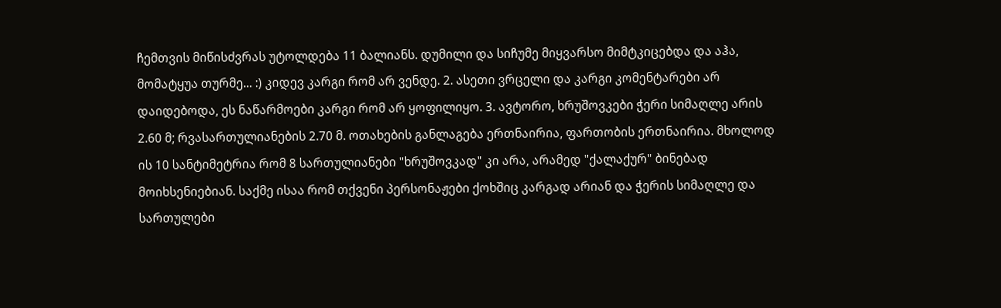ჩემთვის მიწისძვრას უტოლდება 11 ბალიანს. დუმილი და სიჩუმე მიყვარსო მიმტკიცებდა და აჰა, მომატყუა თურმე... :) კიდევ კარგი რომ არ ვენდე. 2. ასეთი ვრცელი და კარგი კომენტარები არ დაიდებოდა, ეს ნაწარმოები კარგი რომ არ ყოფილიყო. 3. ავტორო, ხრუშოვკები ჭერი სიმაღლე არის 2.60 მ; რვასართულიანების 2.70 მ. ოთახების განლაგება ერთნაირია, ფართობის ერთნაირია. მხოლოდ ის 10 სანტიმეტრია რომ 8 სართულიანები "ხრუშოვკად" კი არა, არამედ "ქალაქურ" ბინებად მოიხსენიებიან. საქმე ისაა რომ თქვენი პერსონაჟები ქოხშიც კარგად არიან და ჭერის სიმაღლე და სართულები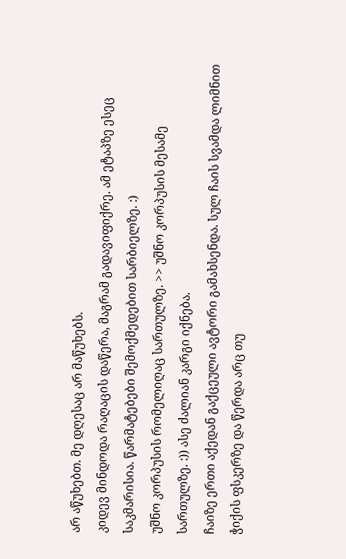არ აწუხებთ. მე დღესაც არ მაწუხებს.
კიდევ მინდოდა რაღაცის დაწერა, მაგრამ გადავიფიქრე. ამ ეტაპზე ესეც საკმარისია. წარმატებები შემოქმედებით სარბიელზე. :)
უშნო კორპუსის რომელიღაც სართულზე. >> უშნო კორპუსის მესამე სართულზე. :)) ასე ძალიან კარგი იქნება.
ჩაიზე ერთი აქედან გაქცეული ავტორი გამახსენდა. სულ ჩაის სვამდა ლიმნით ჭიქის ფსკერზე და წერდა არც თუ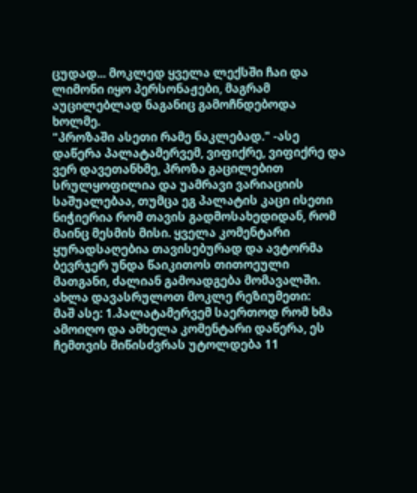ცუდად... მოკლედ ყველა ლექსში ჩაი და ლიმონი იყო პერსონაჟები, მაგრამ აუცილებლად ნაგანიც გამოჩნდებოდა ხოლმე.
"პროზაში ასეთი რამე ნაკლებად." -ასე დაწერა პალატამერვემ, ვიფიქრე, ვიფიქრე და ვერ დავეთანხმე, პროზა გაცილებით სრულყოფილია და უამრავი ვარიაციის საშუალებაა, თუმცა ეგ პალატის კაცი ისეთი ნიჭიერია რომ თავის გადმოსახედიდან, რომ მაინც მესმის მისი. ყველა კომენტარი ყურადსაღებია თავისებურად და ავტორმა ბევრჯერ უნდა წაიკითოს თითოეული მათგანი, ძალიან გამოადგება მომავალში.
ახლა დავასრულოთ მოკლე რეზიუმეთი:
მაშ ასე: 1.პალატამერვემ საერთოდ რომ ხმა ამოიღო და ამხელა კომენტარი დაწერა, ეს ჩემთვის მიწისძვრას უტოლდება 11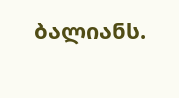ბალიანს.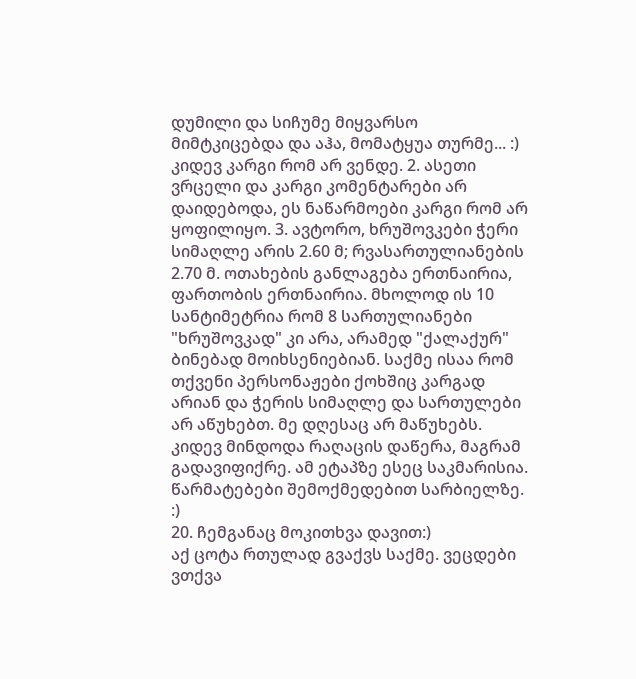დუმილი და სიჩუმე მიყვარსო მიმტკიცებდა და აჰა, მომატყუა თურმე... :) კიდევ კარგი რომ არ ვენდე. 2. ასეთი ვრცელი და კარგი კომენტარები არ დაიდებოდა, ეს ნაწარმოები კარგი რომ არ ყოფილიყო. 3. ავტორო, ხრუშოვკები ჭერი სიმაღლე არის 2.60 მ; რვასართულიანების 2.70 მ. ოთახების განლაგება ერთნაირია, ფართობის ერთნაირია. მხოლოდ ის 10 სანტიმეტრია რომ 8 სართულიანები "ხრუშოვკად" კი არა, არამედ "ქალაქურ" ბინებად მოიხსენიებიან. საქმე ისაა რომ თქვენი პერსონაჟები ქოხშიც კარგად არიან და ჭერის სიმაღლე და სართულები არ აწუხებთ. მე დღესაც არ მაწუხებს.
კიდევ მინდოდა რაღაცის დაწერა, მაგრამ გადავიფიქრე. ამ ეტაპზე ესეც საკმარისია. წარმატებები შემოქმედებით სარბიელზე. :)
20. ჩემგანაც მოკითხვა დავით:)
აქ ცოტა რთულად გვაქვს საქმე. ვეცდები ვთქვა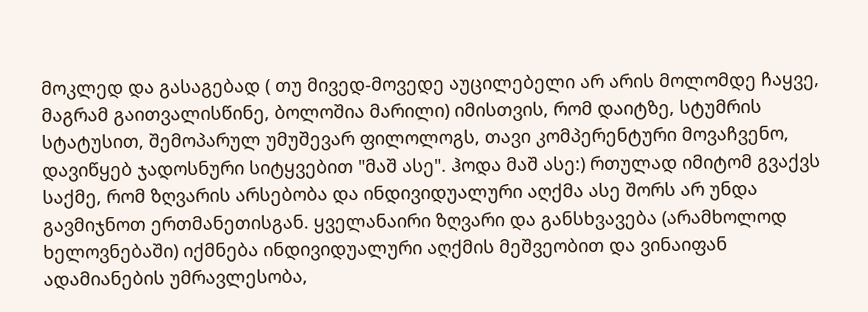მოკლედ და გასაგებად ( თუ მივედ-მოვედე აუცილებელი არ არის მოლომდე ჩაყვე, მაგრამ გაითვალისწინე, ბოლოშია მარილი) იმისთვის, რომ დაიტზე, სტუმრის სტატუსით, შემოპარულ უმუშევარ ფილოლოგს, თავი კომპერენტური მოვაჩვენო, დავიწყებ ჯადოსნური სიტყვებით "მაშ ასე". ჰოდა მაშ ასე:) რთულად იმიტომ გვაქვს საქმე, რომ ზღვარის არსებობა და ინდივიდუალური აღქმა ასე შორს არ უნდა გავმიჯნოთ ერთმანეთისგან. ყველანაირი ზღვარი და განსხვავება (არამხოლოდ ხელოვნებაში) იქმნება ინდივიდუალური აღქმის მეშვეობით და ვინაიფან ადამიანების უმრავლესობა,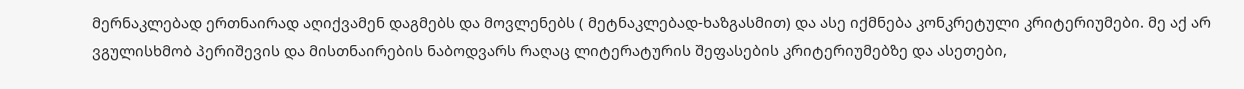მერნაკლებად ერთნაირად აღიქვამენ დაგმებს და მოვლენებს ( მეტნაკლებად-ხაზგასმით) და ასე იქმნება კონკრეტული კრიტერიუმები. მე აქ არ ვგულისხმობ პერიშევის და მისთნაირების ნაბოდვარს რაღაც ლიტერატურის შეფასების კრიტერიუმებზე და ასეთები,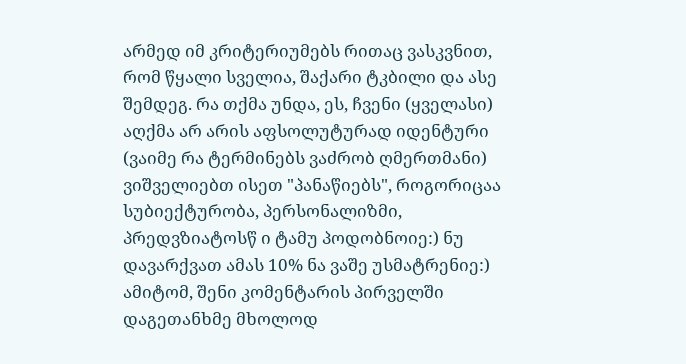არმედ იმ კრიტერიუმებს რითაც ვასკვნით, რომ წყალი სველია, შაქარი ტკბილი და ასე შემდეგ. რა თქმა უნდა, ეს, ჩვენი (ყველასი) აღქმა არ არის აფსოლუტურად იდენტური (ვაიმე რა ტერმინებს ვაძრობ ღმერთმანი) ვიშველიებთ ისეთ "პანაწიებს", როგორიცაა სუბიექტურობა, პერსონალიზმი, პრედვზიატოსწ ი ტამუ პოდობნოიე:) ნუ დავარქვათ ამას 10% ნა ვაშე უსმატრენიე:) ამიტომ, შენი კომენტარის პირველში დაგეთანხმე მხოლოდ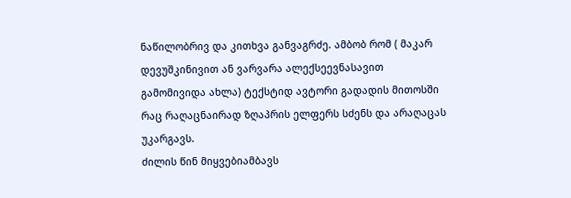ნაწილობრივ და კითხვა განვაგრძე. ამბობ რომ ( მაკარ დევუშკინივით ან ვარვარა ალექსეევნასავით გამომივიდა ახლა) ტექსტიდ ავტორი გადადის მითოსში რაც რაღაცნაირად ზღაპრის ელფერს სძენს და არაღაცას უკარგავს.
ძილის წინ მიყვებიამბავს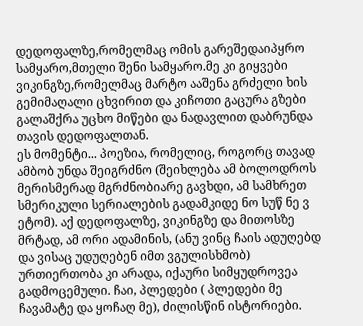დედოფალზე,რომელმაც ომის გარეშედაიპყრო სამყარო,მთელი შენი სამყარო.მე კი გიყვები ვიკინგზე,რომელმაც მარტო ააშენა გრძელი ხის გემიმაღალი ცხვირით და კიჩოთი გაცურა გზები გალაშქრა უცხო მიწები და ნადავლით დაბრუნდა თავის დედოფალთან.
ეს მომენტი... პოეზია, რომელიც, როგორც თავად ამბობ უნდა შეიგრძნო (შეიხლება ამ ბოლოდროს მერისმერად მგრძნობიარე გავხდი, ამ სამხრეთ სმერიკული სერიალების გადამკიდე ნო სუწ ნე ვ ეტომ). აქ დედოფალზე, ვიკინგზე და მითოსზე მრტად, ამ ორი ადამინის, (ანუ ვინც ჩაის ადუღებდ და ვისაც უდუღებენ იმთ ვგულისხმობ) ურთიერთობა კი არადა, იქაური სიმყუდროვეა გადმოცემული. ჩაი, პლედები ( პლედები მე ჩავამატე და ყოჩაღ მე), ძილისწინ ისტორიები.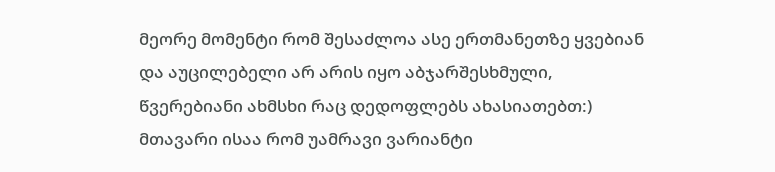მეორე მომენტი რომ შესაძლოა ასე ერთმანეთზე ყვებიან და აუცილებელი არ არის იყო აბჯარშესხმული, წვერებიანი ახმსხი რაც დედოფლებს ახასიათებთ:) მთავარი ისაა რომ უამრავი ვარიანტი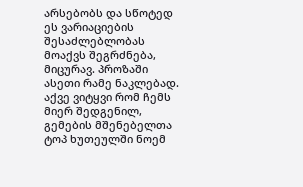არსებობს და სწოტედ ეს ვარიაციების შესაძლებლობას მოაქვს შეგრძნება, მიცურავ. პროზაში ასეთი რამე ნაკლებად. აქვე ვიტყვი რომ ჩემს მიერ შედგენილ, გემების მშენებელთა ტოპ ხუთეულში ნოემ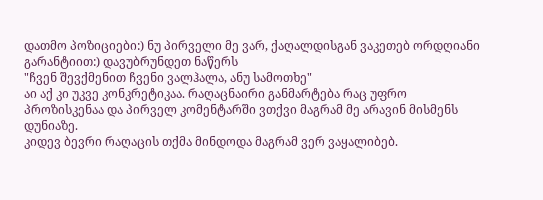დათმო პოზიციები:) ნუ პირველი მე ვარ, ქაღალდისგან ვაკეთებ ორდღიანი გარანტიით:) დავუბრუნდეთ ნაწერს
"ჩვენ შევქმენით ჩვენი ვალჰალა, ანუ სამოთხე"
აი აქ კი უკვე კონკრეტიკაა. რაღაცნაირი განმარტება რაც უფრო პროზისკენაა და პირველ კომენტარში ვთქვი მაგრამ მე არავინ მისმენს დუნიაზე.
კიდევ ბევრი რაღაცის თქმა მინდოდა მაგრამ ვერ ვაყალიბებ.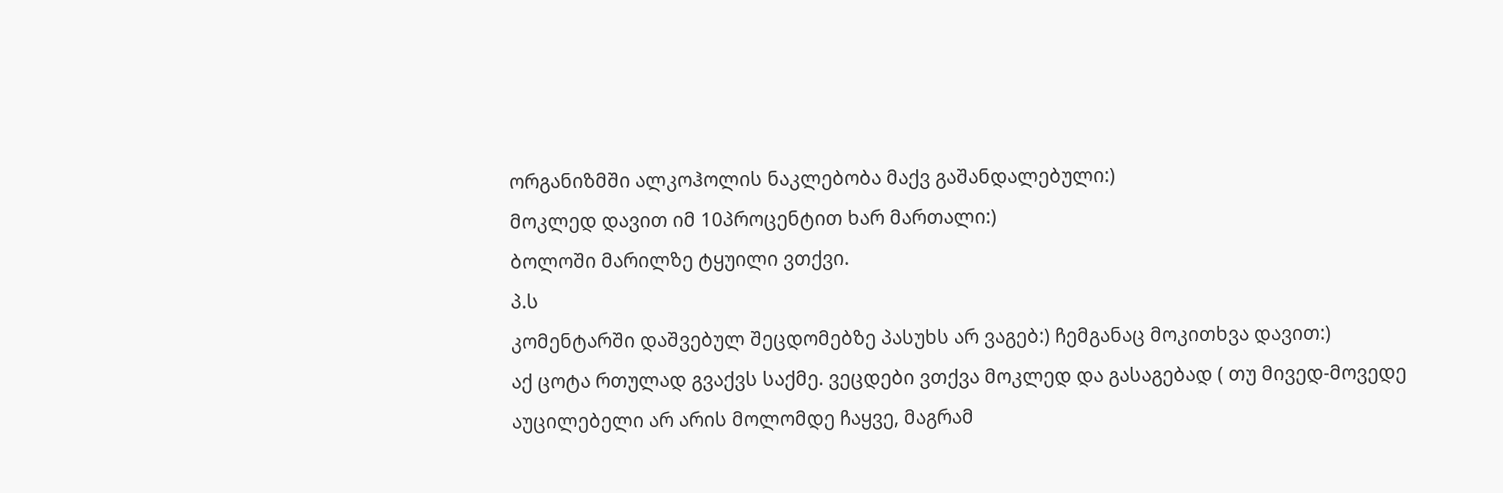ორგანიზმში ალკოჰოლის ნაკლებობა მაქვ გაშანდალებული:)
მოკლედ დავით იმ 10პროცენტით ხარ მართალი:)
ბოლოში მარილზე ტყუილი ვთქვი.
პ.ს
კომენტარში დაშვებულ შეცდომებზე პასუხს არ ვაგებ:) ჩემგანაც მოკითხვა დავით:)
აქ ცოტა რთულად გვაქვს საქმე. ვეცდები ვთქვა მოკლედ და გასაგებად ( თუ მივედ-მოვედე აუცილებელი არ არის მოლომდე ჩაყვე, მაგრამ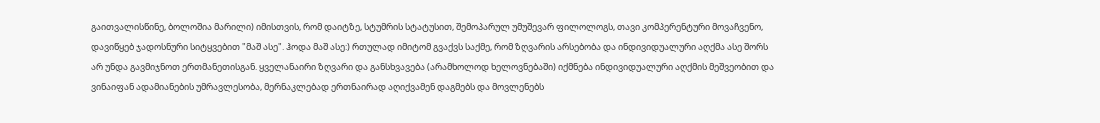გაითვალისწინე, ბოლოშია მარილი) იმისთვის, რომ დაიტზე, სტუმრის სტატუსით, შემოპარულ უმუშევარ ფილოლოგს, თავი კომპერენტური მოვაჩვენო, დავიწყებ ჯადოსნური სიტყვებით "მაშ ასე". ჰოდა მაშ ასე:) რთულად იმიტომ გვაქვს საქმე, რომ ზღვარის არსებობა და ინდივიდუალური აღქმა ასე შორს არ უნდა გავმიჯნოთ ერთმანეთისგან. ყველანაირი ზღვარი და განსხვავება (არამხოლოდ ხელოვნებაში) იქმნება ინდივიდუალური აღქმის მეშვეობით და ვინაიფან ადამიანების უმრავლესობა, მერნაკლებად ერთნაირად აღიქვამენ დაგმებს და მოვლენებს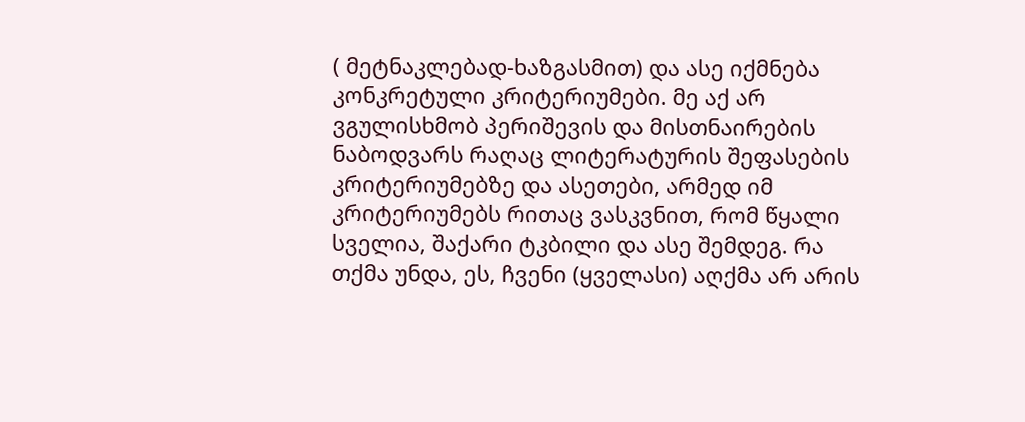( მეტნაკლებად-ხაზგასმით) და ასე იქმნება კონკრეტული კრიტერიუმები. მე აქ არ ვგულისხმობ პერიშევის და მისთნაირების ნაბოდვარს რაღაც ლიტერატურის შეფასების კრიტერიუმებზე და ასეთები, არმედ იმ კრიტერიუმებს რითაც ვასკვნით, რომ წყალი სველია, შაქარი ტკბილი და ასე შემდეგ. რა თქმა უნდა, ეს, ჩვენი (ყველასი) აღქმა არ არის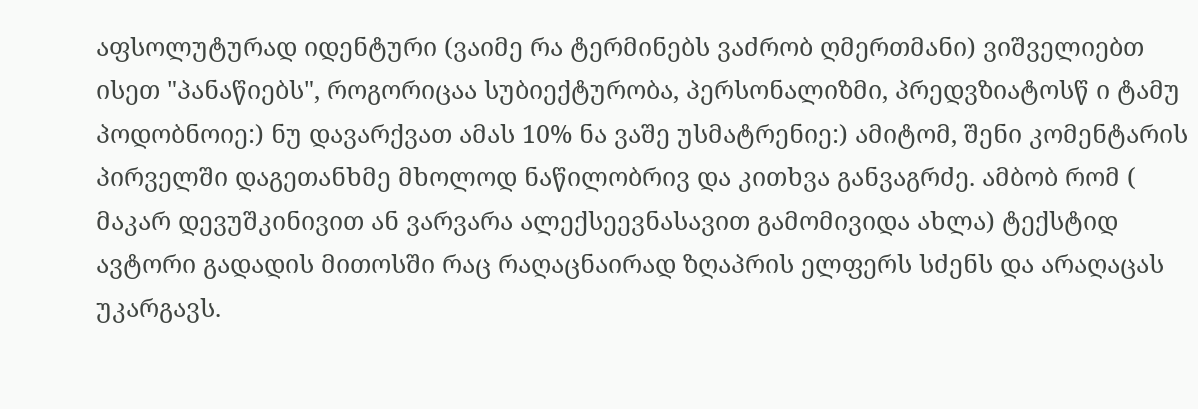აფსოლუტურად იდენტური (ვაიმე რა ტერმინებს ვაძრობ ღმერთმანი) ვიშველიებთ ისეთ "პანაწიებს", როგორიცაა სუბიექტურობა, პერსონალიზმი, პრედვზიატოსწ ი ტამუ პოდობნოიე:) ნუ დავარქვათ ამას 10% ნა ვაშე უსმატრენიე:) ამიტომ, შენი კომენტარის პირველში დაგეთანხმე მხოლოდ ნაწილობრივ და კითხვა განვაგრძე. ამბობ რომ ( მაკარ დევუშკინივით ან ვარვარა ალექსეევნასავით გამომივიდა ახლა) ტექსტიდ ავტორი გადადის მითოსში რაც რაღაცნაირად ზღაპრის ელფერს სძენს და არაღაცას უკარგავს.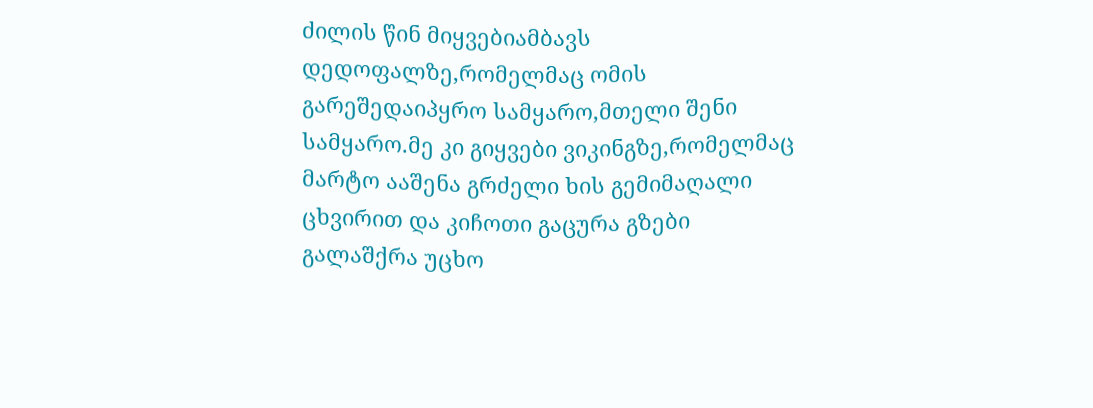ძილის წინ მიყვებიამბავს დედოფალზე,რომელმაც ომის გარეშედაიპყრო სამყარო,მთელი შენი სამყარო.მე კი გიყვები ვიკინგზე,რომელმაც მარტო ააშენა გრძელი ხის გემიმაღალი ცხვირით და კიჩოთი გაცურა გზები გალაშქრა უცხო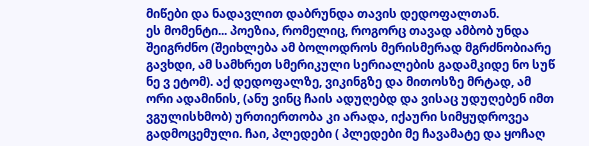მიწები და ნადავლით დაბრუნდა თავის დედოფალთან.
ეს მომენტი... პოეზია, რომელიც, როგორც თავად ამბობ უნდა შეიგრძნო (შეიხლება ამ ბოლოდროს მერისმერად მგრძნობიარე გავხდი, ამ სამხრეთ სმერიკული სერიალების გადამკიდე ნო სუწ ნე ვ ეტომ). აქ დედოფალზე, ვიკინგზე და მითოსზე მრტად, ამ ორი ადამინის, (ანუ ვინც ჩაის ადუღებდ და ვისაც უდუღებენ იმთ ვგულისხმობ) ურთიერთობა კი არადა, იქაური სიმყუდროვეა გადმოცემული. ჩაი, პლედები ( პლედები მე ჩავამატე და ყოჩაღ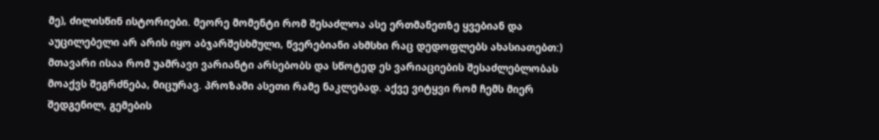მე), ძილისწინ ისტორიები. მეორე მომენტი რომ შესაძლოა ასე ერთმანეთზე ყვებიან და აუცილებელი არ არის იყო აბჯარშესხმული, წვერებიანი ახმსხი რაც დედოფლებს ახასიათებთ:) მთავარი ისაა რომ უამრავი ვარიანტი არსებობს და სწოტედ ეს ვარიაციების შესაძლებლობას მოაქვს შეგრძნება, მიცურავ. პროზაში ასეთი რამე ნაკლებად. აქვე ვიტყვი რომ ჩემს მიერ შედგენილ, გემების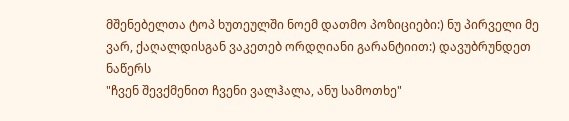მშენებელთა ტოპ ხუთეულში ნოემ დათმო პოზიციები:) ნუ პირველი მე ვარ, ქაღალდისგან ვაკეთებ ორდღიანი გარანტიით:) დავუბრუნდეთ ნაწერს
"ჩვენ შევქმენით ჩვენი ვალჰალა, ანუ სამოთხე"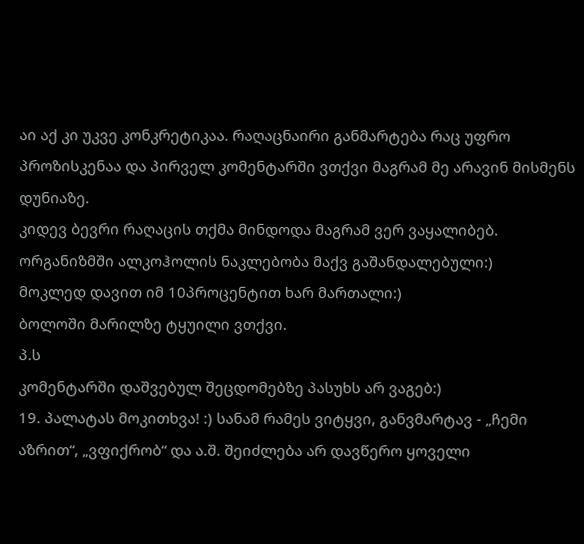აი აქ კი უკვე კონკრეტიკაა. რაღაცნაირი განმარტება რაც უფრო პროზისკენაა და პირველ კომენტარში ვთქვი მაგრამ მე არავინ მისმენს დუნიაზე.
კიდევ ბევრი რაღაცის თქმა მინდოდა მაგრამ ვერ ვაყალიბებ. ორგანიზმში ალკოჰოლის ნაკლებობა მაქვ გაშანდალებული:)
მოკლედ დავით იმ 10პროცენტით ხარ მართალი:)
ბოლოში მარილზე ტყუილი ვთქვი.
პ.ს
კომენტარში დაშვებულ შეცდომებზე პასუხს არ ვაგებ:)
19. პალატას მოკითხვა! :) სანამ რამეს ვიტყვი, განვმარტავ - „ჩემი აზრით“, „ვფიქრობ“ და ა.შ. შეიძლება არ დავწერო ყოველი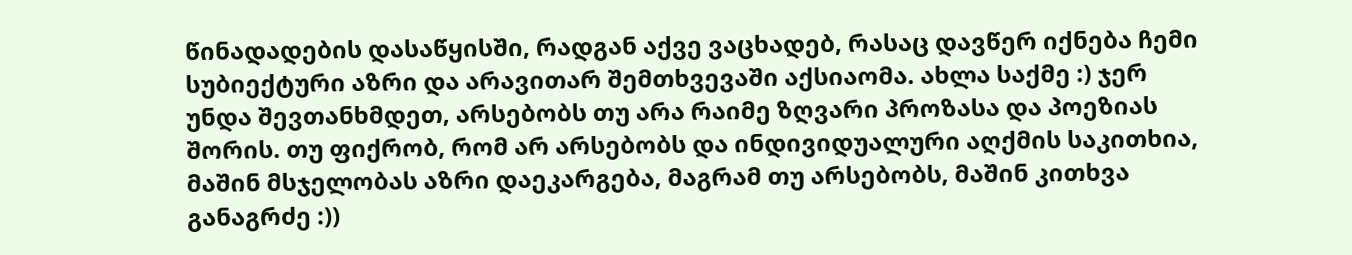წინადადების დასაწყისში, რადგან აქვე ვაცხადებ, რასაც დავწერ იქნება ჩემი სუბიექტური აზრი და არავითარ შემთხვევაში აქსიაომა. ახლა საქმე :) ჯერ უნდა შევთანხმდეთ, არსებობს თუ არა რაიმე ზღვარი პროზასა და პოეზიას შორის. თუ ფიქრობ, რომ არ არსებობს და ინდივიდუალური აღქმის საკითხია, მაშინ მსჯელობას აზრი დაეკარგება, მაგრამ თუ არსებობს, მაშინ კითხვა განაგრძე :))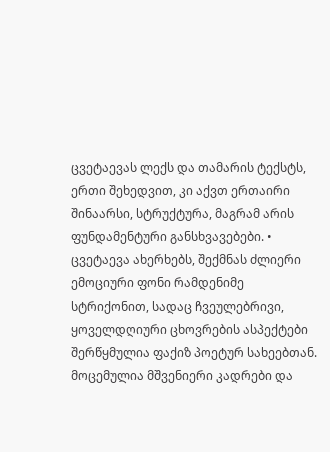ცვეტაევას ლექს და თამარის ტექსტს, ერთი შეხედვით, კი აქვთ ერთაირი შინაარსი, სტრუქტურა, მაგრამ არის ფუნდამენტური განსხვავებები. • ცვეტაევა ახერხებს, შექმნას ძლიერი ემოციური ფონი რამდენიმე სტრიქონით, სადაც ჩვეულებრივი, ყოველდღიური ცხოვრების ასპექტები შერწყმულია ფაქიზ პოეტურ სახეებთან. მოცემულია მშვენიერი კადრები და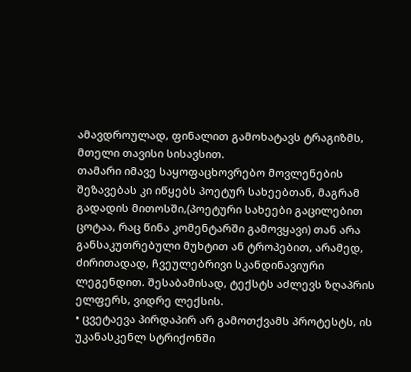ამავდროულად, ფინალით გამოხატავს ტრაგიზმს, მთელი თავისი სისავსით.
თამარი იმავე საყოფაცხოვრებო მოვლენების შეზავებას კი იწყებს პოეტურ სახეებთან, მაგრამ გადადის მითოსში,(პოეტური სახეები გაცილებით ცოტაა, რაც წინა კომენტარში გამოვყავი) თან არა განსაკუთრებული მუხტით ან ტროპებით, არამედ, ძირითადად, ჩვეულებრივი სკანდინავიური ლეგენდით. შესაბამისად, ტექსტს აძლევს ზღაპრის ელფერს, ვიდრე ლექსის.
• ცვეტაევა პირდაპირ არ გამოთქვამს პროტესტს, ის უკანასკენლ სტრიქონში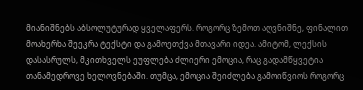მიანიშნებს აბსოლუტურად ყველაფერს. როგორც ზემოთ აღვნიშნე, ფინალით მოახერხა შეეკრა ტექსტი და გამოეთქვა მთავარი იდეა. ამიტომ, ლექსის დასასრულს, მკითხველს ეუფლება ძლიერი ემოცია, რაც გადამწყვეტია თანამედროვე ხელოვნებაში. თუმცა, ემოცია შეიძლება გამოიწვიოს როგორც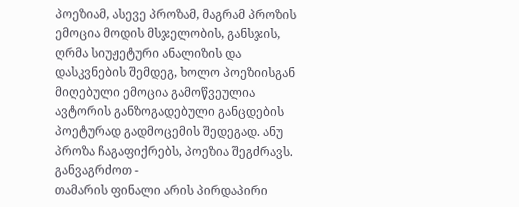პოეზიამ, ასევე პროზამ, მაგრამ პროზის ემოცია მოდის მსჯელობის, განსჯის, ღრმა სიუჟეტური ანალიზის და დასკვნების შემდეგ, ხოლო პოეზიისგან მიღებული ემოცია გამოწვეულია ავტორის განზოგადებული განცდების პოეტურად გადმოცემის შედეგად. ანუ პროზა ჩაგაფიქრებს, პოეზია შეგძრავს.
განვაგრძოთ -
თამარის ფინალი არის პირდაპირი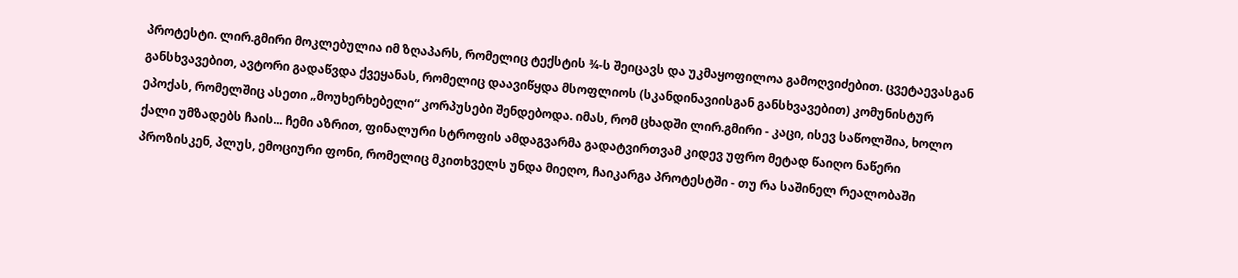პროტესტი. ლირ.გმირი მოკლებულია იმ ზღაპარს, რომელიც ტექსტის ¾-ს შეიცავს და უკმაყოფილოა გამოღვიძებით. ცვეტაევასგან განსხვავებით, ავტორი გადაწვდა ქვეყანას, რომელიც დაავიწყდა მსოფლიოს (სკანდინავიისგან განსხვავებით) კომუნისტურ ეპოქას, რომელშიც ასეთი „მოუხერხებელი“ კორპუსები შენდებოდა. იმას, რომ ცხადში ლირ.გმირი - კაცი, ისევ საწოლშია, ხოლო ქალი უმზადებს ჩაის... ჩემი აზრით, ფინალური სტროფის ამდაგვარმა გადატვირთვამ კიდევ უფრო მეტად წაიღო ნაწერი პროზისკენ, პლუს, ემოციური ფონი, რომელიც მკითხველს უნდა მიეღო, ჩაიკარგა პროტესტში - თუ რა საშინელ რეალობაში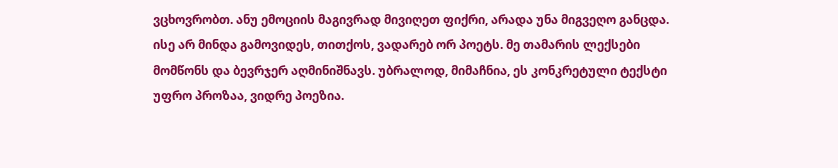ვცხოვრობთ. ანუ ემოციის მაგივრად მივიღეთ ფიქრი, არადა უნა მიგვეღო განცდა. ისე არ მინდა გამოვიდეს, თითქოს, ვადარებ ორ პოეტს. მე თამარის ლექსები მომწონს და ბევრჯერ აღმინიშნავს. უბრალოდ, მიმაჩნია, ეს კონკრეტული ტექსტი უფრო პროზაა, ვიდრე პოეზია.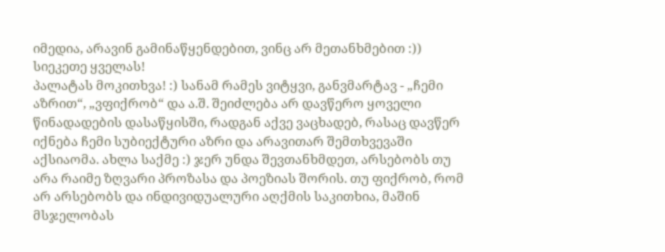იმედია, არავინ გამინაწყენდებით, ვინც არ მეთანხმებით :))
სიეკეთე ყველას!
პალატას მოკითხვა! :) სანამ რამეს ვიტყვი, განვმარტავ - „ჩემი აზრით“, „ვფიქრობ“ და ა.შ. შეიძლება არ დავწერო ყოველი წინადადების დასაწყისში, რადგან აქვე ვაცხადებ, რასაც დავწერ იქნება ჩემი სუბიექტური აზრი და არავითარ შემთხვევაში აქსიაომა. ახლა საქმე :) ჯერ უნდა შევთანხმდეთ, არსებობს თუ არა რაიმე ზღვარი პროზასა და პოეზიას შორის. თუ ფიქრობ, რომ არ არსებობს და ინდივიდუალური აღქმის საკითხია, მაშინ მსჯელობას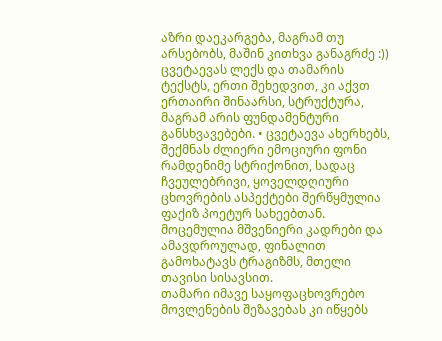აზრი დაეკარგება, მაგრამ თუ არსებობს, მაშინ კითხვა განაგრძე :))
ცვეტაევას ლექს და თამარის ტექსტს, ერთი შეხედვით, კი აქვთ ერთაირი შინაარსი, სტრუქტურა, მაგრამ არის ფუნდამენტური განსხვავებები. • ცვეტაევა ახერხებს, შექმნას ძლიერი ემოციური ფონი რამდენიმე სტრიქონით, სადაც ჩვეულებრივი, ყოველდღიური ცხოვრების ასპექტები შერწყმულია ფაქიზ პოეტურ სახეებთან. მოცემულია მშვენიერი კადრები და ამავდროულად, ფინალით გამოხატავს ტრაგიზმს, მთელი თავისი სისავსით.
თამარი იმავე საყოფაცხოვრებო მოვლენების შეზავებას კი იწყებს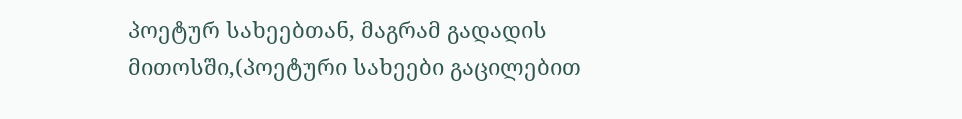პოეტურ სახეებთან, მაგრამ გადადის მითოსში,(პოეტური სახეები გაცილებით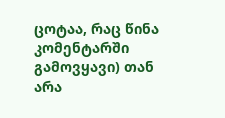ცოტაა, რაც წინა კომენტარში გამოვყავი) თან არა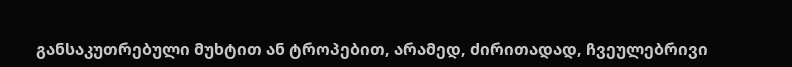განსაკუთრებული მუხტით ან ტროპებით, არამედ, ძირითადად, ჩვეულებრივი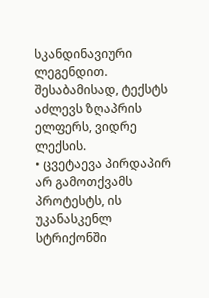სკანდინავიური ლეგენდით. შესაბამისად, ტექსტს აძლევს ზღაპრის ელფერს, ვიდრე ლექსის.
• ცვეტაევა პირდაპირ არ გამოთქვამს პროტესტს, ის უკანასკენლ სტრიქონში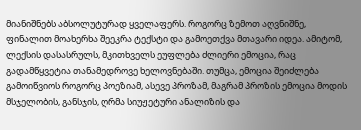მიანიშნებს აბსოლუტურად ყველაფერს. როგორც ზემოთ აღვნიშნე, ფინალით მოახერხა შეეკრა ტექსტი და გამოეთქვა მთავარი იდეა. ამიტომ, ლექსის დასასრულს, მკითხველს ეუფლება ძლიერი ემოცია, რაც გადამწყვეტია თანამედროვე ხელოვნებაში. თუმცა, ემოცია შეიძლება გამოიწვიოს როგორც პოეზიამ, ასევე პროზამ, მაგრამ პროზის ემოცია მოდის მსჯელობის, განსჯის, ღრმა სიუჟეტური ანალიზის და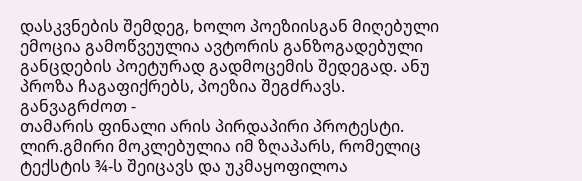დასკვნების შემდეგ, ხოლო პოეზიისგან მიღებული ემოცია გამოწვეულია ავტორის განზოგადებული განცდების პოეტურად გადმოცემის შედეგად. ანუ პროზა ჩაგაფიქრებს, პოეზია შეგძრავს.
განვაგრძოთ -
თამარის ფინალი არის პირდაპირი პროტესტი. ლირ.გმირი მოკლებულია იმ ზღაპარს, რომელიც ტექსტის ¾-ს შეიცავს და უკმაყოფილოა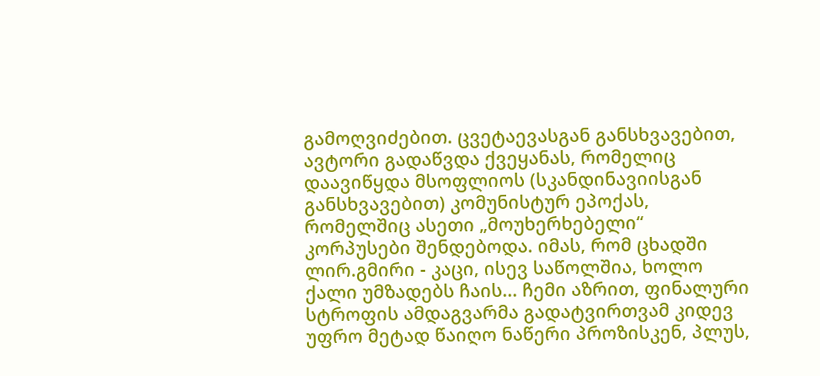გამოღვიძებით. ცვეტაევასგან განსხვავებით, ავტორი გადაწვდა ქვეყანას, რომელიც დაავიწყდა მსოფლიოს (სკანდინავიისგან განსხვავებით) კომუნისტურ ეპოქას, რომელშიც ასეთი „მოუხერხებელი“ კორპუსები შენდებოდა. იმას, რომ ცხადში ლირ.გმირი - კაცი, ისევ საწოლშია, ხოლო ქალი უმზადებს ჩაის... ჩემი აზრით, ფინალური სტროფის ამდაგვარმა გადატვირთვამ კიდევ უფრო მეტად წაიღო ნაწერი პროზისკენ, პლუს,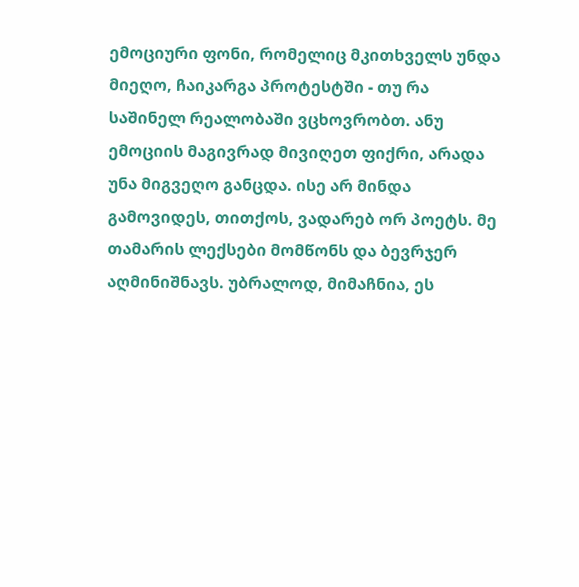ემოციური ფონი, რომელიც მკითხველს უნდა მიეღო, ჩაიკარგა პროტესტში - თუ რა საშინელ რეალობაში ვცხოვრობთ. ანუ ემოციის მაგივრად მივიღეთ ფიქრი, არადა უნა მიგვეღო განცდა. ისე არ მინდა გამოვიდეს, თითქოს, ვადარებ ორ პოეტს. მე თამარის ლექსები მომწონს და ბევრჯერ აღმინიშნავს. უბრალოდ, მიმაჩნია, ეს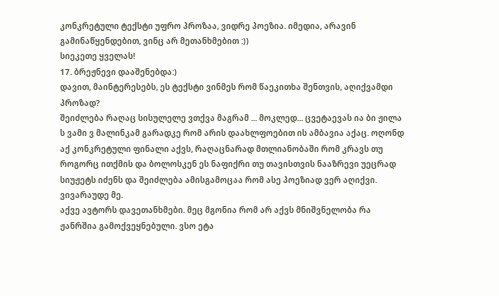კონკრეტული ტექსტი უფრო პროზაა, ვიდრე პოეზია. იმედია, არავინ გამინაწყენდებით, ვინც არ მეთანხმებით :))
სიეკეთე ყველას!
17. ბრეჟნევი დააშენებდა:)
დავით, მაინტერესებს, ეს ტექსტი ვინმეს რომ წაეკითხა შენთვის, აღიქვამდი პროზად?
შეიძლება რაღაც სისულელე ვთქვა მაგრამ ... მოკლედ... ცვეტაევას ია ბი ჟილა ს ვამი ვ მალინკამ გარადკე რომ არის დაახლფოებით ის ამბავია აქაც. ოღონდ აქ კონკრეტული ფინალი აქვს, რაღაცნარად მთლიანობაში რომ კრავს თუ როგორც ითქმის და ბოლოსკენ ეს ნაფიქრი თუ თავისთვის ნააზრევი უეცრად სიუჟეტს იძენს და შეიძლება ამისგამოცაა რომ ასე პოეზიად ვერ აღიქვი. ვივარაუდე მე.
აქვე ავტორს დავეთანხმები. მეც მგონია რომ არ აქვს მნიშვნელობა რა ჟანრშია გამოქვეყნებული. ვსო ეტა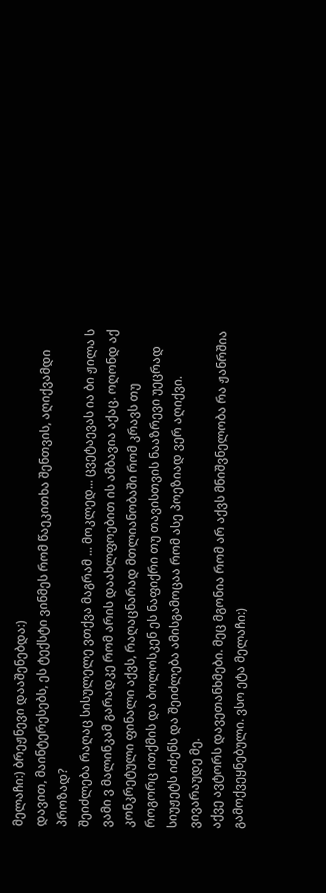მელაჩი:) ბრეჟნევი დააშენებდა:)
დავით, მაინტერესებს, ეს ტექსტი ვინმეს რომ წაეკითხა შენთვის, აღიქვამდი პროზად?
შეიძლება რაღაც სისულელე ვთქვა მაგრამ ... მოკლედ... ცვეტაევას ია ბი ჟილა ს ვამი ვ მალინკამ გარადკე რომ არის დაახლფოებით ის ამბავია აქაც. ოღონდ აქ კონკრეტული ფინალი აქვს, რაღაცნარად მთლიანობაში რომ კრავს თუ როგორც ითქმის და ბოლოსკენ ეს ნაფიქრი თუ თავისთვის ნააზრევი უეცრად სიუჟეტს იძენს და შეიძლება ამისგამოცაა რომ ასე პოეზიად ვერ აღიქვი. ვივარაუდე მე.
აქვე ავტორს დავეთანხმები. მეც მგონია რომ არ აქვს მნიშვნელობა რა ჟანრშია გამოქვეყნებული. ვსო ეტა მელაჩი:)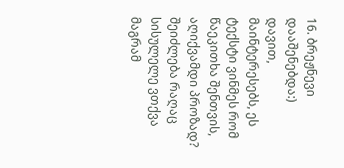16. ბრეჟნევი დააშენებდა:)
დავით, მაინტერესებს, ეს ტექსტი ვინმეს რომ წაეკითხა შენთვის, აღიქვამდი პროზად?
შეიძლება რაღაც სისულელე ვთქვა მაგრამ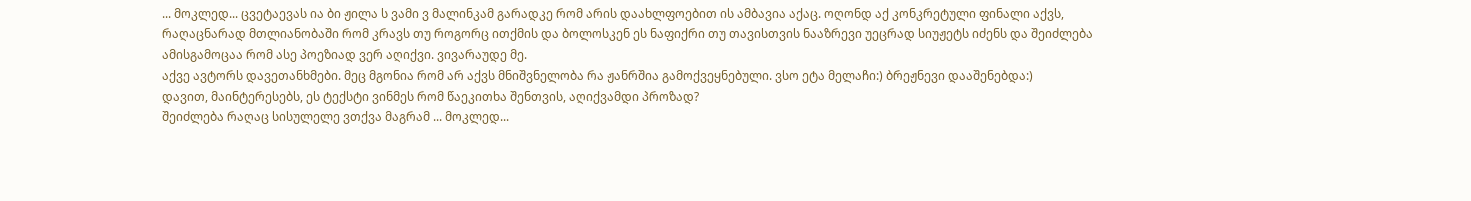... მოკლედ... ცვეტაევას ია ბი ჟილა ს ვამი ვ მალინკამ გარადკე რომ არის დაახლფოებით ის ამბავია აქაც. ოღონდ აქ კონკრეტული ფინალი აქვს, რაღაცნარად მთლიანობაში რომ კრავს თუ როგორც ითქმის და ბოლოსკენ ეს ნაფიქრი თუ თავისთვის ნააზრევი უეცრად სიუჟეტს იძენს და შეიძლება ამისგამოცაა რომ ასე პოეზიად ვერ აღიქვი. ვივარაუდე მე.
აქვე ავტორს დავეთანხმები. მეც მგონია რომ არ აქვს მნიშვნელობა რა ჟანრშია გამოქვეყნებული. ვსო ეტა მელაჩი:) ბრეჟნევი დააშენებდა:)
დავით, მაინტერესებს, ეს ტექსტი ვინმეს რომ წაეკითხა შენთვის, აღიქვამდი პროზად?
შეიძლება რაღაც სისულელე ვთქვა მაგრამ ... მოკლედ...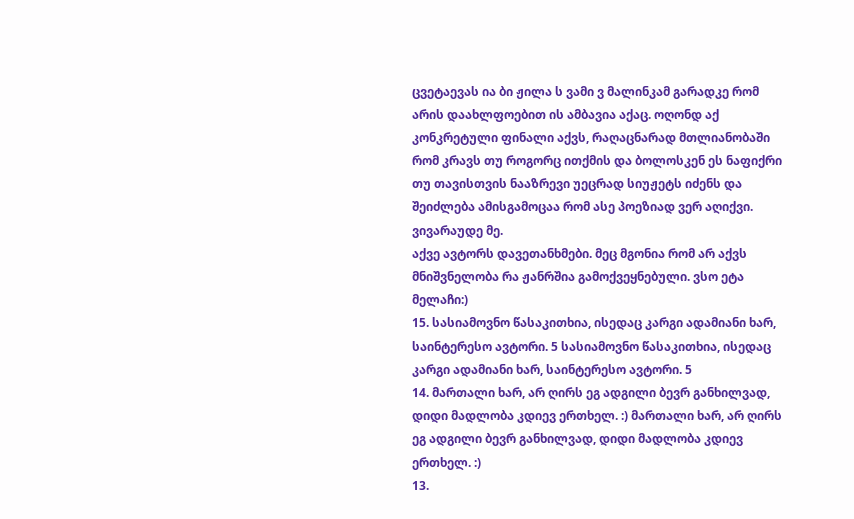ცვეტაევას ია ბი ჟილა ს ვამი ვ მალინკამ გარადკე რომ არის დაახლფოებით ის ამბავია აქაც. ოღონდ აქ კონკრეტული ფინალი აქვს, რაღაცნარად მთლიანობაში რომ კრავს თუ როგორც ითქმის და ბოლოსკენ ეს ნაფიქრი თუ თავისთვის ნააზრევი უეცრად სიუჟეტს იძენს და შეიძლება ამისგამოცაა რომ ასე პოეზიად ვერ აღიქვი. ვივარაუდე მე.
აქვე ავტორს დავეთანხმები. მეც მგონია რომ არ აქვს მნიშვნელობა რა ჟანრშია გამოქვეყნებული. ვსო ეტა მელაჩი:)
15. სასიამოვნო წასაკითხია, ისედაც კარგი ადამიანი ხარ, საინტერესო ავტორი. 5 სასიამოვნო წასაკითხია, ისედაც კარგი ადამიანი ხარ, საინტერესო ავტორი. 5
14. მართალი ხარ, არ ღირს ეგ ადგილი ბევრ განხილვად, დიდი მადლობა კდიევ ერთხელ. :) მართალი ხარ, არ ღირს ეგ ადგილი ბევრ განხილვად, დიდი მადლობა კდიევ ერთხელ. :)
13.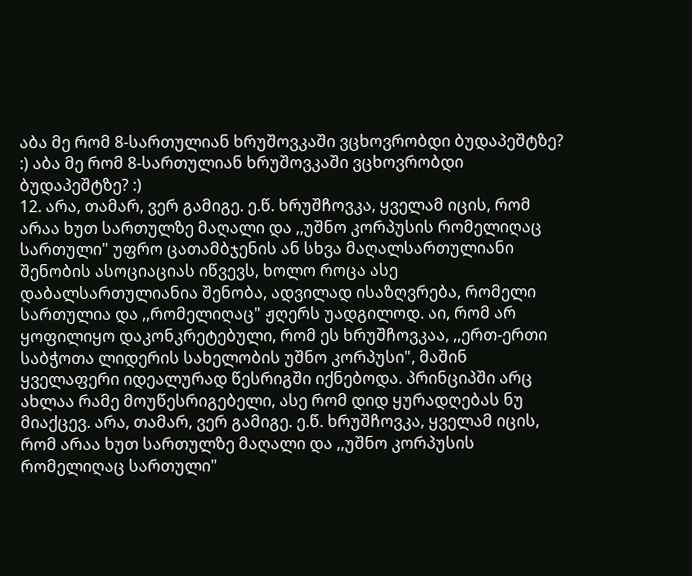აბა მე რომ 8-სართულიან ხრუშოვკაში ვცხოვრობდი ბუდაპეშტზე? :) აბა მე რომ 8-სართულიან ხრუშოვკაში ვცხოვრობდი ბუდაპეშტზე? :)
12. არა, თამარ, ვერ გამიგე. ე.წ. ხრუშჩოვკა, ყველამ იცის, რომ არაა ხუთ სართულზე მაღალი და ,,უშნო კორპუსის რომელიღაც სართული" უფრო ცათამბჯენის ან სხვა მაღალსართულიანი შენობის ასოციაციას იწვევს, ხოლო როცა ასე დაბალსართულიანია შენობა, ადვილად ისაზღვრება, რომელი სართულია და ,,რომელიღაც" ჟღერს უადგილოდ. აი, რომ არ ყოფილიყო დაკონკრეტებული, რომ ეს ხრუშჩოვკაა, ,,ერთ-ერთი საბჭოთა ლიდერის სახელობის უშნო კორპუსი", მაშინ ყველაფერი იდეალურად წესრიგში იქნებოდა. პრინციპში არც ახლაა რამე მოუწესრიგებელი, ასე რომ დიდ ყურადღებას ნუ მიაქცევ. არა, თამარ, ვერ გამიგე. ე.წ. ხრუშჩოვკა, ყველამ იცის, რომ არაა ხუთ სართულზე მაღალი და ,,უშნო კორპუსის რომელიღაც სართული"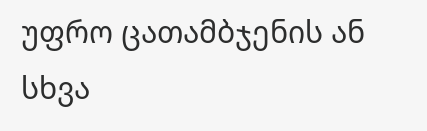უფრო ცათამბჯენის ან სხვა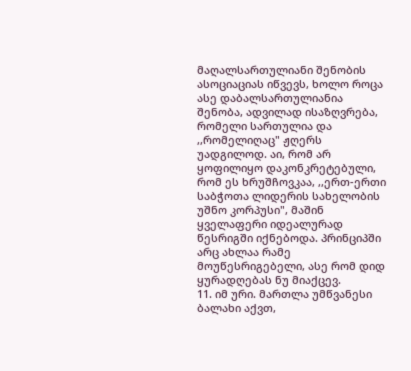მაღალსართულიანი შენობის ასოციაციას იწვევს, ხოლო როცა ასე დაბალსართულიანია შენობა, ადვილად ისაზღვრება, რომელი სართულია და ,,რომელიღაც" ჟღერს უადგილოდ. აი, რომ არ ყოფილიყო დაკონკრეტებული, რომ ეს ხრუშჩოვკაა, ,,ერთ-ერთი საბჭოთა ლიდერის სახელობის უშნო კორპუსი", მაშინ ყველაფერი იდეალურად წესრიგში იქნებოდა. პრინციპში არც ახლაა რამე მოუწესრიგებელი, ასე რომ დიდ ყურადღებას ნუ მიაქცევ.
11. იმ ური. მართლა უმწვანესი ბალახი აქვთ,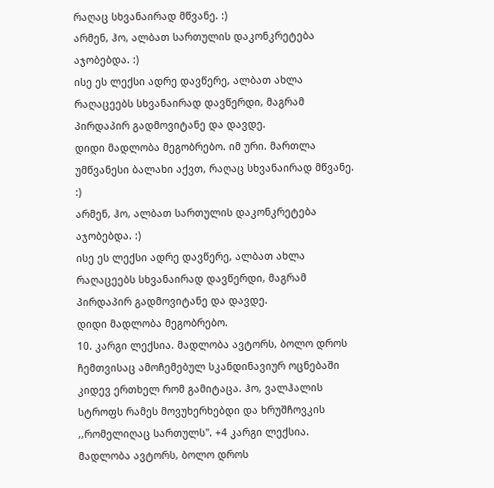რაღაც სხვანაირად მწვანე. :)
არმენ, ჰო, ალბათ სართულის დაკონკრეტება აჯობებდა. :)
ისე ეს ლექსი ადრე დავწერე, ალბათ ახლა რაღაცეებს სხვანაირად დავწერდი, მაგრამ პირდაპირ გადმოვიტანე და დავდე.
დიდი მადლობა მეგობრებო. იმ ური. მართლა უმწვანესი ბალახი აქვთ, რაღაც სხვანაირად მწვანე. :)
არმენ, ჰო, ალბათ სართულის დაკონკრეტება აჯობებდა. :)
ისე ეს ლექსი ადრე დავწერე, ალბათ ახლა რაღაცეებს სხვანაირად დავწერდი, მაგრამ პირდაპირ გადმოვიტანე და დავდე.
დიდი მადლობა მეგობრებო.
10. კარგი ლექსია. მადლობა ავტორს, ბოლო დროს ჩემთვისაც ამოჩემებულ სკანდინავიურ ოცნებაში კიდევ ერთხელ რომ გამიტაცა. ჰო, ვალჰალის სტროფს რამეს მოვუხერხებდი და ხრუშჩოვკის ,,რომელიღაც სართულს". +4 კარგი ლექსია. მადლობა ავტორს, ბოლო დროს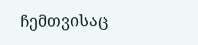ჩემთვისაც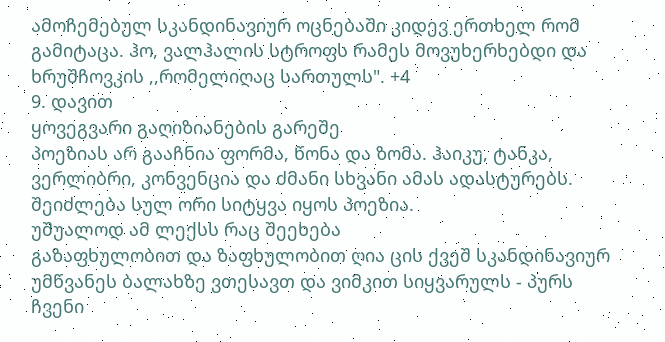ამოჩემებულ სკანდინავიურ ოცნებაში კიდევ ერთხელ რომ გამიტაცა. ჰო, ვალჰალის სტროფს რამეს მოვუხერხებდი და ხრუშჩოვკის ,,რომელიღაც სართულს". +4
9. დავით
ყოვეგვარი გაღიზიანების გარეშე
პოეზიას არ გააჩნია ფორმა, წონა და ზომა. ჰაიკუ, ტანკა, ვერლიბრი, კონვენცია და ძმანი სხვანი ამას ადასტურებს. შეიძლება სულ ორი სიტყვა იყოს პოეზია.
უშუალოდ ამ ლექსს რაც შეეხება
გაზაფხულობით და ზაფხულობით ღია ცის ქვეშ სკანდინავიურ უმწვანეს ბალახზე ვთესავთ და ვიმკით სიყვარულს - პურს ჩვენი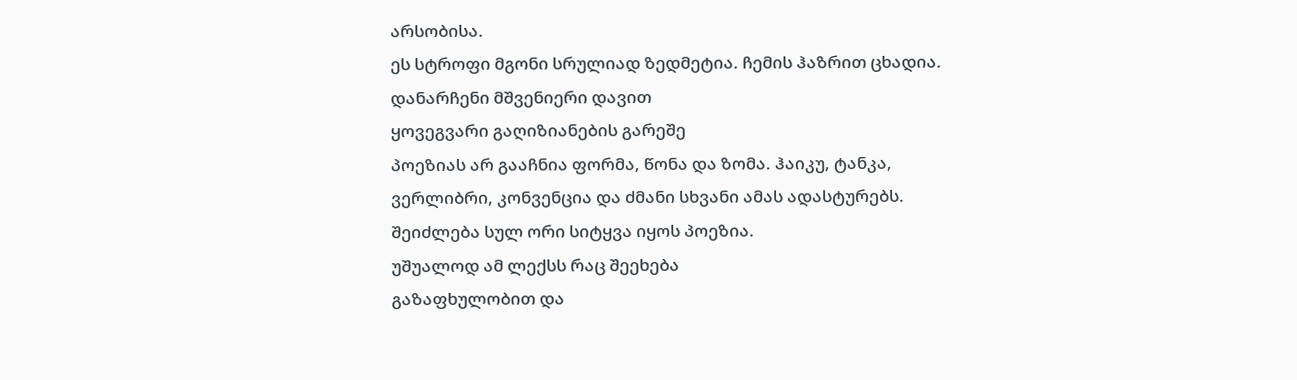არსობისა.
ეს სტროფი მგონი სრულიად ზედმეტია. ჩემის ჰაზრით ცხადია. დანარჩენი მშვენიერი დავით
ყოვეგვარი გაღიზიანების გარეშე
პოეზიას არ გააჩნია ფორმა, წონა და ზომა. ჰაიკუ, ტანკა, ვერლიბრი, კონვენცია და ძმანი სხვანი ამას ადასტურებს. შეიძლება სულ ორი სიტყვა იყოს პოეზია.
უშუალოდ ამ ლექსს რაც შეეხება
გაზაფხულობით და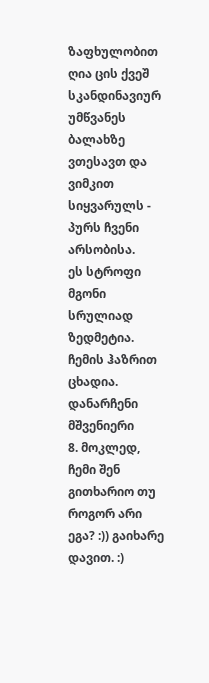ზაფხულობით ღია ცის ქვეშ სკანდინავიურ უმწვანეს ბალახზე ვთესავთ და ვიმკით სიყვარულს - პურს ჩვენი არსობისა.
ეს სტროფი მგონი სრულიად ზედმეტია. ჩემის ჰაზრით ცხადია. დანარჩენი მშვენიერი
8. მოკლედ, ჩემი შენ გითხარიო თუ როგორ არი ეგა? :)) გაიხარე დავით. :)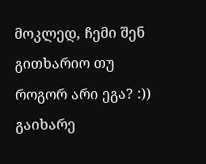მოკლედ, ჩემი შენ გითხარიო თუ როგორ არი ეგა? :)) გაიხარე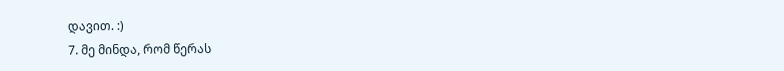დავით. :)
7. მე მინდა, რომ წერას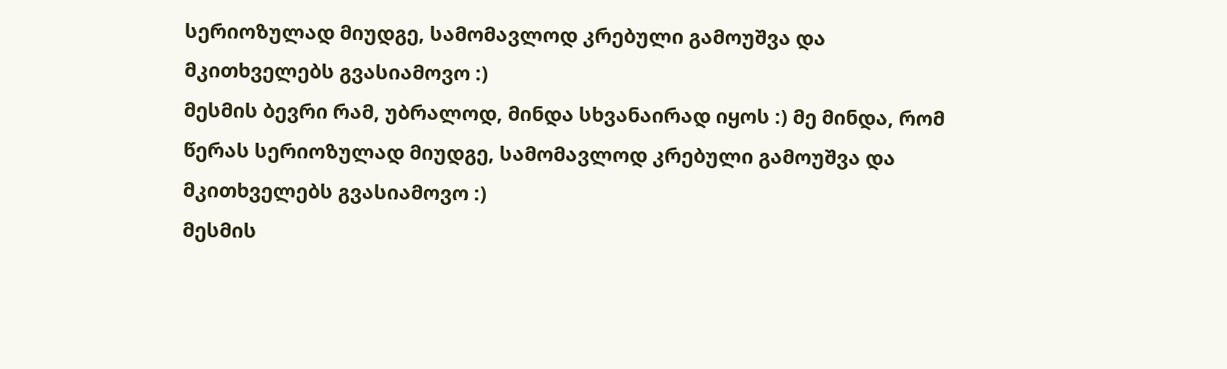სერიოზულად მიუდგე, სამომავლოდ კრებული გამოუშვა და მკითხველებს გვასიამოვო :)
მესმის ბევრი რამ, უბრალოდ, მინდა სხვანაირად იყოს :) მე მინდა, რომ წერას სერიოზულად მიუდგე, სამომავლოდ კრებული გამოუშვა და მკითხველებს გვასიამოვო :)
მესმის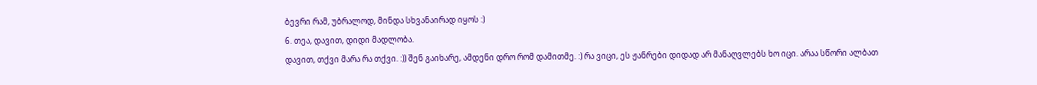ბევრი რამ, უბრალოდ, მინდა სხვანაირად იყოს :)
6. თეა, დავით, დიდი მადლობა.
დავით, თქვი მარა რა თქვი. :)) შენ გაიხარე, ამდენი დრო რომ დამითმე. :) რა ვიცი, ეს ჟანრები დიდად არ მანაღვლებს ხო იცი. არაა სწორი ალბათ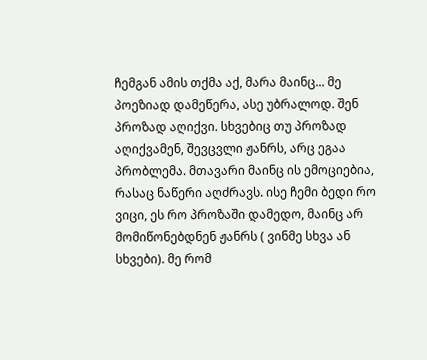ჩემგან ამის თქმა აქ, მარა მაინც... მე პოეზიად დამეწერა, ასე უბრალოდ. შენ პროზად აღიქვი. სხვებიც თუ პროზად აღიქვამენ, შევცვლი ჟანრს, არც ეგაა პრობლემა. მთავარი მაინც ის ემოციებია, რასაც ნაწერი აღძრავს. ისე ჩემი ბედი რო ვიცი, ეს რო პროზაში დამედო, მაინც არ მომიწონებდნენ ჟანრს ( ვინმე სხვა ან სხვები). მე რომ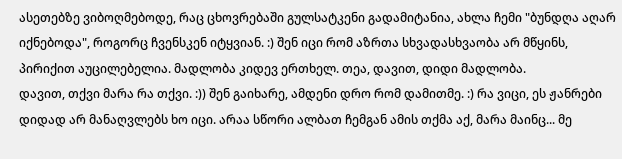ასეთებზე ვიბოღმებოდე, რაც ცხოვრებაში გულსატკენი გადამიტანია, ახლა ჩემი "ბუნდღა აღარ იქნებოდა", როგორც ჩვენსკენ იტყვიან. :) შენ იცი რომ აზრთა სხვადასხვაობა არ მწყინს, პირიქით აუცილებელია. მადლობა კიდევ ერთხელ. თეა, დავით, დიდი მადლობა.
დავით, თქვი მარა რა თქვი. :)) შენ გაიხარე, ამდენი დრო რომ დამითმე. :) რა ვიცი, ეს ჟანრები დიდად არ მანაღვლებს ხო იცი. არაა სწორი ალბათ ჩემგან ამის თქმა აქ, მარა მაინც... მე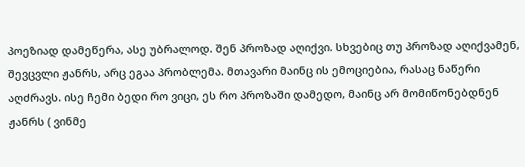პოეზიად დამეწერა, ასე უბრალოდ. შენ პროზად აღიქვი. სხვებიც თუ პროზად აღიქვამენ, შევცვლი ჟანრს, არც ეგაა პრობლემა. მთავარი მაინც ის ემოციებია, რასაც ნაწერი აღძრავს. ისე ჩემი ბედი რო ვიცი, ეს რო პროზაში დამედო, მაინც არ მომიწონებდნენ ჟანრს ( ვინმე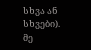სხვა ან სხვები). მე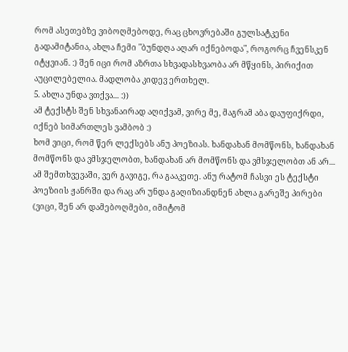რომ ასეთებზე ვიბოღმებოდე, რაც ცხოვრებაში გულსატკენი გადამიტანია, ახლა ჩემი "ბუნდღა აღარ იქნებოდა", როგორც ჩვენსკენ იტყვიან. :) შენ იცი რომ აზრთა სხვადასხვაობა არ მწყინს, პირიქით აუცილებელია. მადლობა კიდევ ერთხელ.
5. ახლა უნდა ვთქვა... :))
ამ ტექსტს შენ სხვანაირად აღიქვამ, ვირე მე, მაგრამ აბა დაუფიქრდი, იქნებ სიმართლეს ვამბობ :)
ხომ ვიცი, რომ წერ ლექსებს ანუ პოეზიას. ხანდახან მომწონს, ხანდახან მომწონს და ვმსჯელობთ, ხანდახან არ მომწონს და ვმსჯელობთ ან არ...
ამ შემთხვევაში, ვერ გავიგე, რა გააკეთე. ანუ რატომ ჩასვი ეს ტექსტი პოეზიის ჟანრში და რაც არ უნდა გაღიზიანდნენ ახლა გარეშე პირები (ვიცი, შენ არ დამებოღმები, იმიტომ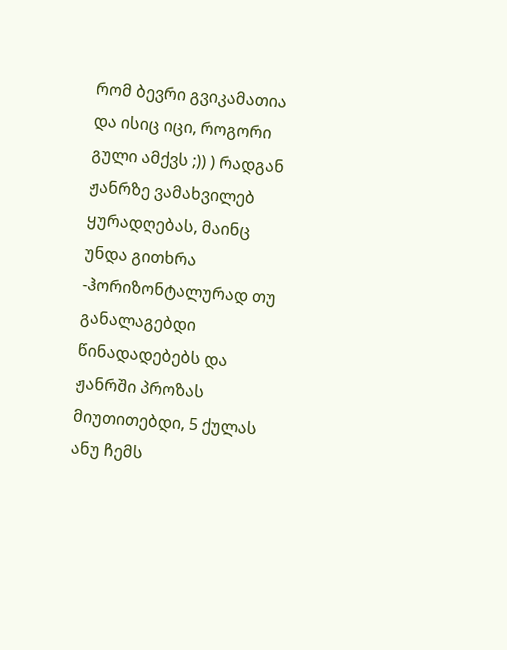რომ ბევრი გვიკამათია და ისიც იცი, როგორი გული ამქვს ;)) ) რადგან ჟანრზე ვამახვილებ ყურადღებას, მაინც უნდა გითხრა -ჰორიზონტალურად თუ განალაგებდი წინადადებებს და ჟანრში პროზას მიუთითებდი, 5 ქულას ანუ ჩემს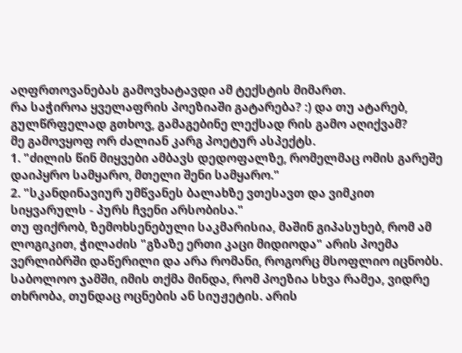აღფრთოვანებას გამოვხატავდი ამ ტექსტის მიმართ.
რა საჭიროა ყველაფრის პოეზიაში გატარება? :) და თუ ატარებ, გულწრფელად გთხოვ, გამაგებინე ლექსად რის გამო აღიქვამ?
მე გამოვყოფ ორ ძალიან კარგ პოეტურ ასპექტს.
1. "ძილის წინ მიყვები ამბავს დედოფალზე, რომელმაც ომის გარეშე დაიპყრო სამყარო, მთელი შენი სამყარო."
2. "სკანდინავიურ უმწვანეს ბალახზე ვთესავთ და ვიმკით სიყვარულს - პურს ჩვენი არსობისა."
თუ ფიქრობ, ზემოხსენებული საკმარისია, მაშინ გიპასუხებ, რომ ამ ლოგიკით, ჭილაძის "გზაზე ერთი კაცი მიდიოდა" არის პოემა ვერლიბრში დაწერილი და არა რომანი, როგორც მსოფლიო იცნობს.
საბოლოო ჯამში, იმის თქმა მინდა, რომ პოეზია სხვა რამეა, ვიდრე თხრობა, თუნდაც ოცნების ან სიუჟეტის. არის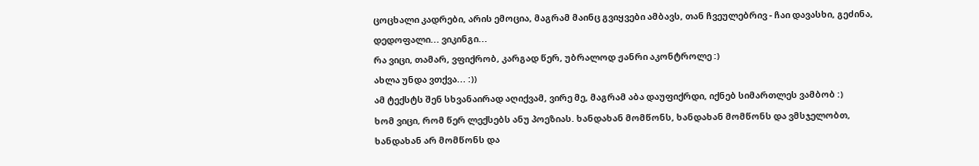ცოცხალი კადრები, არის ემოცია, მაგრამ მაინც გვიყვები ამბავს, თან ჩვეულებრივ - ჩაი დავასხი, გეძინა, დედოფალი... ვიკინგი...
რა ვიცი, თამარ, ვფიქრობ, კარგად წერ, უბრალოდ ჟანრი აკონტროლე :)
ახლა უნდა ვთქვა... :))
ამ ტექსტს შენ სხვანაირად აღიქვამ, ვირე მე, მაგრამ აბა დაუფიქრდი, იქნებ სიმართლეს ვამბობ :)
ხომ ვიცი, რომ წერ ლექსებს ანუ პოეზიას. ხანდახან მომწონს, ხანდახან მომწონს და ვმსჯელობთ, ხანდახან არ მომწონს და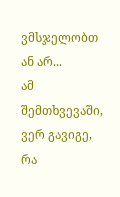ვმსჯელობთ ან არ...
ამ შემთხვევაში, ვერ გავიგე, რა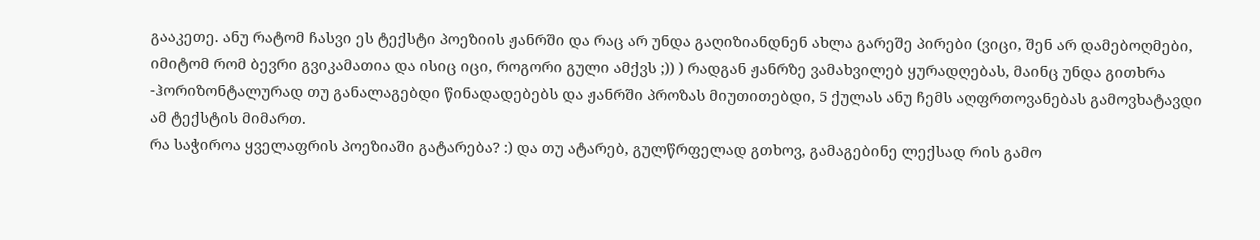გააკეთე. ანუ რატომ ჩასვი ეს ტექსტი პოეზიის ჟანრში და რაც არ უნდა გაღიზიანდნენ ახლა გარეშე პირები (ვიცი, შენ არ დამებოღმები, იმიტომ რომ ბევრი გვიკამათია და ისიც იცი, როგორი გული ამქვს ;)) ) რადგან ჟანრზე ვამახვილებ ყურადღებას, მაინც უნდა გითხრა -ჰორიზონტალურად თუ განალაგებდი წინადადებებს და ჟანრში პროზას მიუთითებდი, 5 ქულას ანუ ჩემს აღფრთოვანებას გამოვხატავდი ამ ტექსტის მიმართ.
რა საჭიროა ყველაფრის პოეზიაში გატარება? :) და თუ ატარებ, გულწრფელად გთხოვ, გამაგებინე ლექსად რის გამო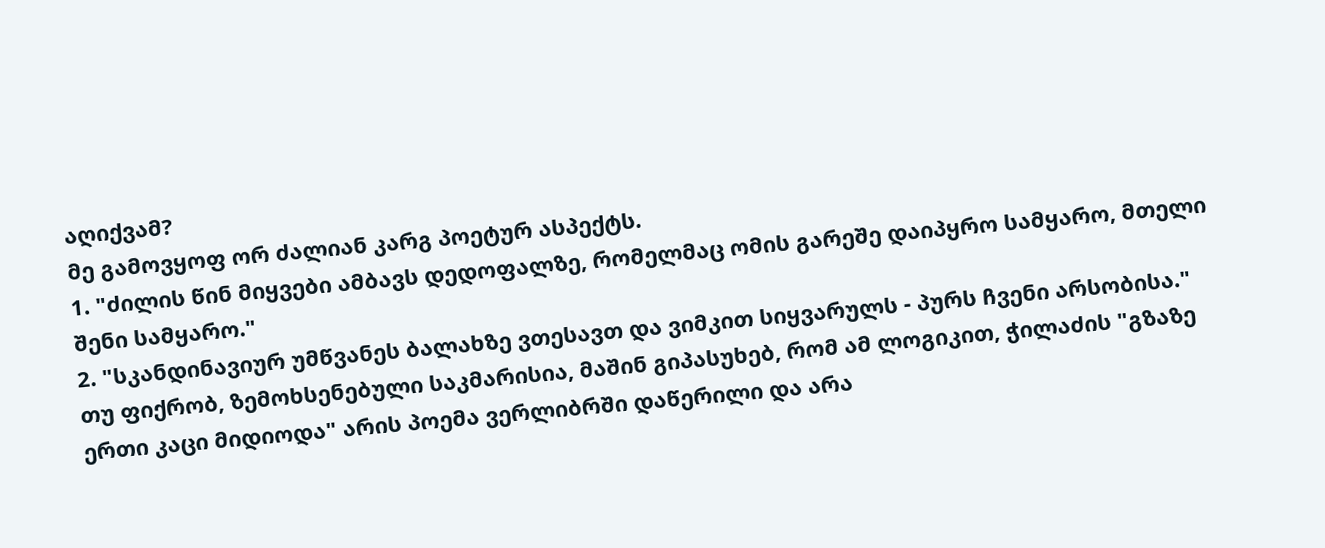აღიქვამ?
მე გამოვყოფ ორ ძალიან კარგ პოეტურ ასპექტს.
1. "ძილის წინ მიყვები ამბავს დედოფალზე, რომელმაც ომის გარეშე დაიპყრო სამყარო, მთელი შენი სამყარო."
2. "სკანდინავიურ უმწვანეს ბალახზე ვთესავთ და ვიმკით სიყვარულს - პურს ჩვენი არსობისა."
თუ ფიქრობ, ზემოხსენებული საკმარისია, მაშინ გიპასუხებ, რომ ამ ლოგიკით, ჭილაძის "გზაზე ერთი კაცი მიდიოდა" არის პოემა ვერლიბრში დაწერილი და არა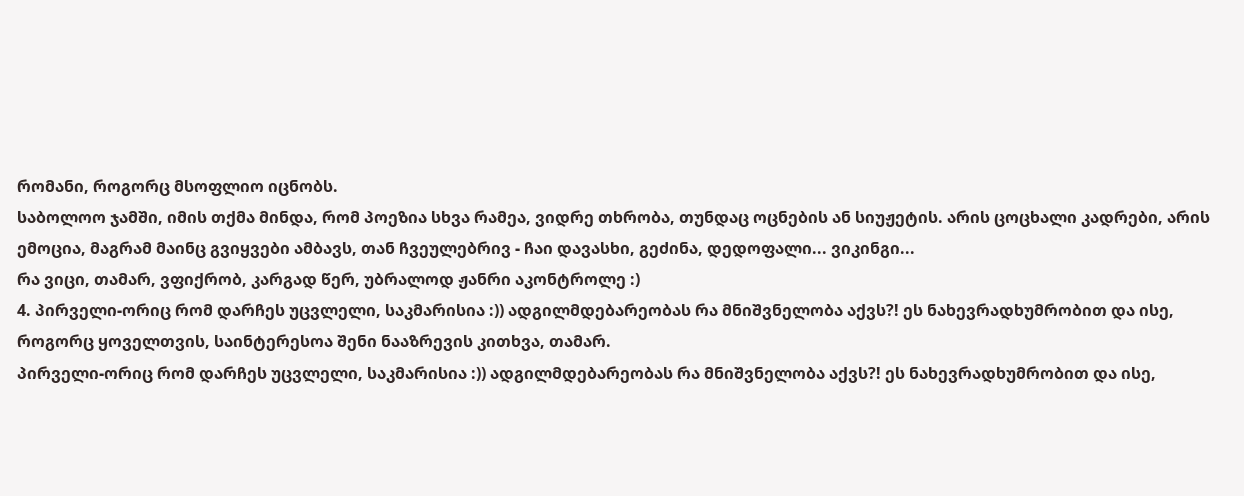რომანი, როგორც მსოფლიო იცნობს.
საბოლოო ჯამში, იმის თქმა მინდა, რომ პოეზია სხვა რამეა, ვიდრე თხრობა, თუნდაც ოცნების ან სიუჟეტის. არის ცოცხალი კადრები, არის ემოცია, მაგრამ მაინც გვიყვები ამბავს, თან ჩვეულებრივ - ჩაი დავასხი, გეძინა, დედოფალი... ვიკინგი...
რა ვიცი, თამარ, ვფიქრობ, კარგად წერ, უბრალოდ ჟანრი აკონტროლე :)
4. პირველი-ორიც რომ დარჩეს უცვლელი, საკმარისია :)) ადგილმდებარეობას რა მნიშვნელობა აქვს?! ეს ნახევრადხუმრობით და ისე, როგორც ყოველთვის, საინტერესოა შენი ნააზრევის კითხვა, თამარ.
პირველი-ორიც რომ დარჩეს უცვლელი, საკმარისია :)) ადგილმდებარეობას რა მნიშვნელობა აქვს?! ეს ნახევრადხუმრობით და ისე,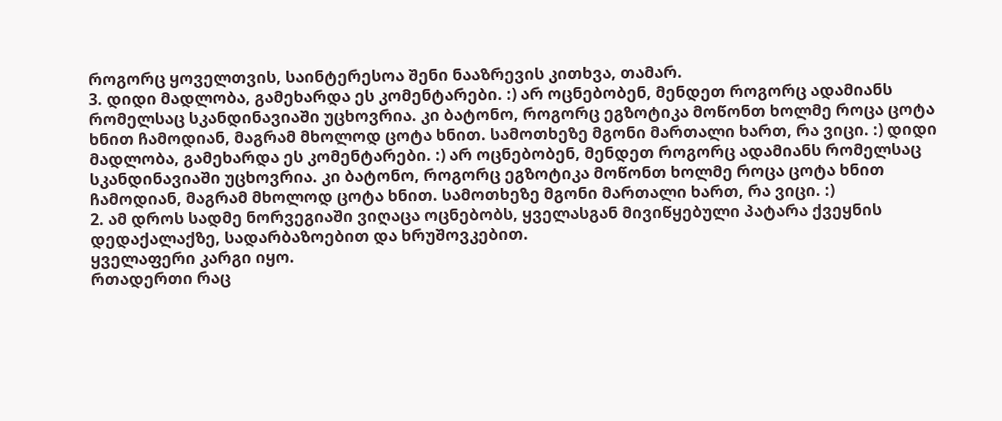როგორც ყოველთვის, საინტერესოა შენი ნააზრევის კითხვა, თამარ.
3. დიდი მადლობა, გამეხარდა ეს კომენტარები. :) არ ოცნებობენ, მენდეთ როგორც ადამიანს რომელსაც სკანდინავიაში უცხოვრია. კი ბატონო, როგორც ეგზოტიკა მოწონთ ხოლმე როცა ცოტა ხნით ჩამოდიან, მაგრამ მხოლოდ ცოტა ხნით. სამოთხეზე მგონი მართალი ხართ, რა ვიცი. :) დიდი მადლობა, გამეხარდა ეს კომენტარები. :) არ ოცნებობენ, მენდეთ როგორც ადამიანს რომელსაც სკანდინავიაში უცხოვრია. კი ბატონო, როგორც ეგზოტიკა მოწონთ ხოლმე როცა ცოტა ხნით ჩამოდიან, მაგრამ მხოლოდ ცოტა ხნით. სამოთხეზე მგონი მართალი ხართ, რა ვიცი. :)
2. ამ დროს სადმე ნორვეგიაში ვიღაცა ოცნებობს, ყველასგან მივიწყებული პატარა ქვეყნის დედაქალაქზე, სადარბაზოებით და ხრუშოვკებით.
ყველაფერი კარგი იყო.
რთადერთი რაც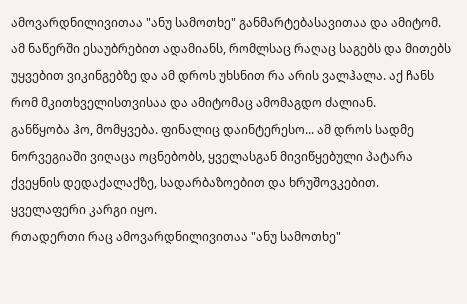ამოვარდნილივითაა "ანუ სამოთხე" განმარტებასავითაა და ამიტომ. ამ ნაწერში ესაუბრებით ადამიანს, რომლსაც რაღაც საგებს და მითებს უყვებით ვიკინგებზე და ამ დროს უხსნით რა არის ვალჰალა. აქ ჩანს რომ მკითხველისთვისაა და ამიტომაც ამომაგდო ძალიან.
განწყობა ჰო, მომყვება. ფინალიც დაინტერესო... ამ დროს სადმე ნორვეგიაში ვიღაცა ოცნებობს, ყველასგან მივიწყებული პატარა ქვეყნის დედაქალაქზე, სადარბაზოებით და ხრუშოვკებით.
ყველაფერი კარგი იყო.
რთადერთი რაც ამოვარდნილივითაა "ანუ სამოთხე"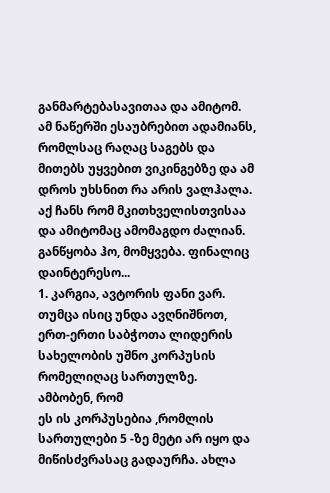განმარტებასავითაა და ამიტომ. ამ ნაწერში ესაუბრებით ადამიანს, რომლსაც რაღაც საგებს და მითებს უყვებით ვიკინგებზე და ამ დროს უხსნით რა არის ვალჰალა. აქ ჩანს რომ მკითხველისთვისაა და ამიტომაც ამომაგდო ძალიან.
განწყობა ჰო, მომყვება. ფინალიც დაინტერესო...
1. კარგია, ავტორის ფანი ვარ. თუმცა ისიც უნდა ავღნიშნოთ,
ერთ-ერთი საბჭოთა ლიდერის სახელობის უშნო კორპუსის რომელიღაც სართულზე.
ამბობენ, რომ
ეს ის კორპუსებია ,რომლის სართულები 5 -ზე მეტი არ იყო და მიწისძვრასაც გადაურჩა. ახლა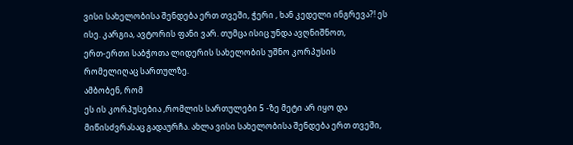ვისი სახელობისა შენდება ერთ თვეში, ჭერი , ხან კედელი ინგრევა?! ეს ისე. კარგია, ავტორის ფანი ვარ. თუმცა ისიც უნდა ავღნიშნოთ,
ერთ-ერთი საბჭოთა ლიდერის სახელობის უშნო კორპუსის რომელიღაც სართულზე.
ამბობენ, რომ
ეს ის კორპუსებია ,რომლის სართულები 5 -ზე მეტი არ იყო და მიწისძვრასაც გადაურჩა. ახლა ვისი სახელობისა შენდება ერთ თვეში,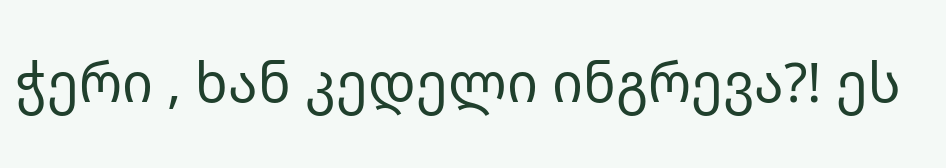ჭერი , ხან კედელი ინგრევა?! ეს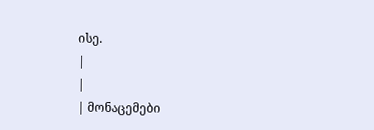ისე.
|
|
| მონაცემები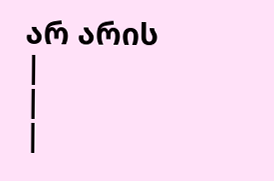არ არის |
|
|